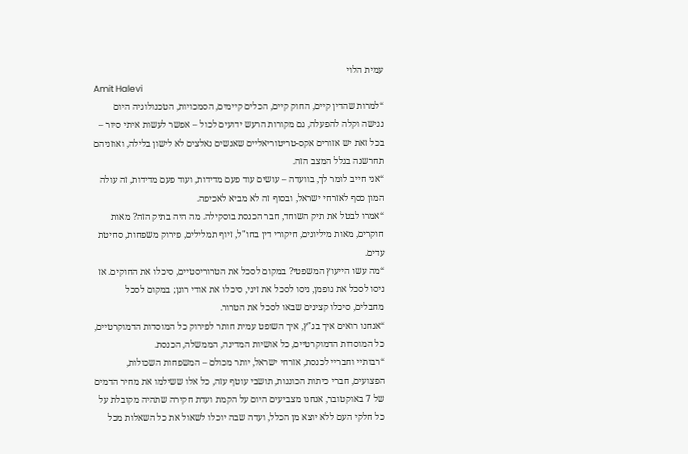עמית הלוי
Amit Halevi
“למרות שהדין קיים, החוק קיים, הכלים קיימים, הסמכויות, הטכנולוגיה היום נגישה וקלה להפעלה, גם מקורות הרעש ידועים לכול – אפשר לעשות איתי סיור – בכל זאת יש אזורים אקס-טריטוריאליים שאנשים נאלצים לא לישון בלילה, ואוזניהם תחרשנה בגלל המצב הזה.
“אני חייב לומר לך, בוועדה – עושים עוד פעם מדידות, ועוד פעם מדידות, זה עולה המון כסף לאזרחי ישראל, ובסוף זה לא מביא לאכיפה.
“אמרו לבטל את תיק השוחד, חבר הכנסת בוסקילה. מה היה בתיק הזה? מאות חוקרים, מאות מיליונים, חיקורי דין בחו"ל, זיוף תמלילים, פירוק משפחות, סחיטת עדים.
“מה עשו הייעוץ המשפטי? במקום לסכל את הטרוריסטיים, סיכלו את החוקים. אז ניסו לסכל את גופמן, ניסו לסכל את זיני, סיכלו את אודי רונן; במקום לסכל מחבלים, סיכלו קצינים שבאו לסכל את הטרור.
“אנחנו רואים איך בג"ץ, איך השופט עמית חותר לפירוק כל המוסדות הדמוקרטיים, כל המוסדות הדמוקרטיים, כל אושיות המדינה, הממשלה, הכנסת.
“רבותיי וחבריי לכנסת, אזרחי ישראל, יותר מכולם – המשפחות השכולות, הפצועים, חברי כיתות הכוננות, תושבי עוטף עזה, כל אלו ששילמו את מחיר הדמים של 7 באוקטובר, אנחנו מצביעים היום על הקמת ועדת חקירה שתהיה מקובלת על כל חלקי העם ללא יוצא מן הכלל, ועדה שבה יוכלו לשאול את כל השאלות מכל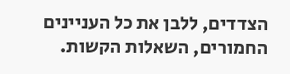הצדדים, ללבן את כל העניינים החמורים, השאלות הקשות.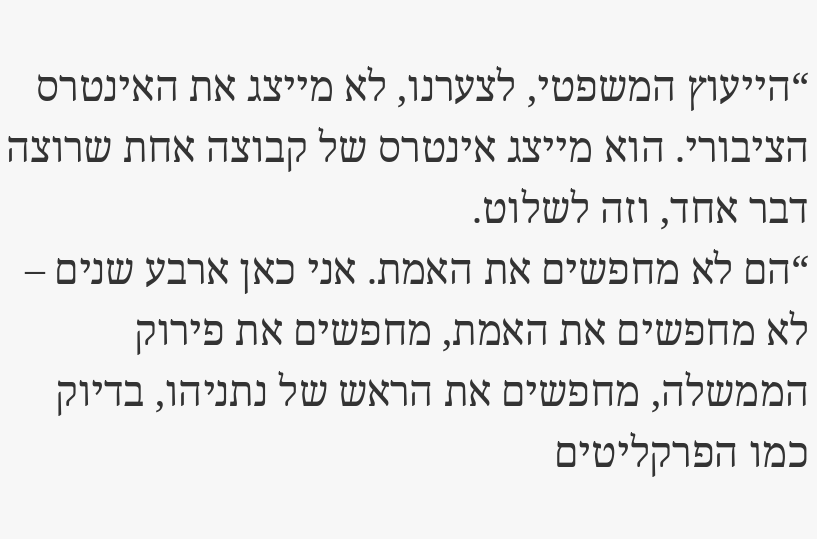“הייעוץ המשפטי, לצערנו, לא מייצג את האינטרס הציבורי. הוא מייצג אינטרס של קבוצה אחת שרוצה דבר אחד, וזה לשלוט.
“הם לא מחפשים את האמת. אני כאן ארבע שנים – לא מחפשים את האמת, מחפשים את פירוק הממשלה, מחפשים את הראש של נתניהו, בדיוק כמו הפרקליטים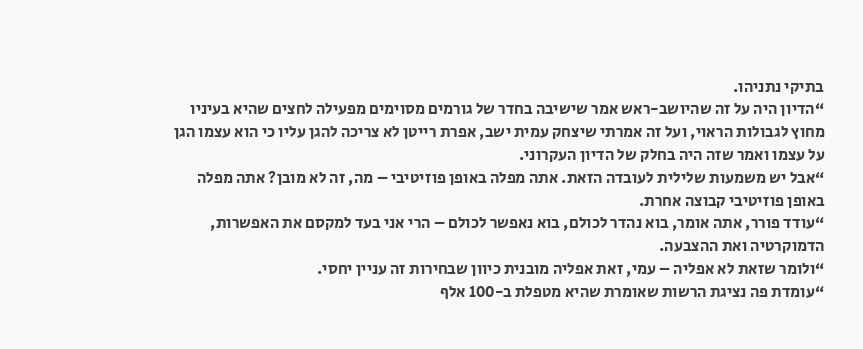בתיקי נתניהו.
“הדיון היה על זה שהיושב-ראש אמר שישיבה בחדר של גורמים מסוימים מפעילה לחצים שהיא בעיניו מחוץ לגבולות הראוי, ועל זה אמרתי שיצחק עמית ישב, אפרת רייטן לא צריכה להגן עליו כי הוא עצמו הגן על עצמו ואמר שזה היה בחלק של הדיון העקרוני.
“אבל יש משמעות שלילית לעובדה הזאת. אתה מפלה באופן פוזיטיבי – מה, זה לא מובן? אתה מפלה באופן פוזיטיבי קבוצה אחרת.
“עודד פורר, אתה אומר, בוא נהדר לכולם, בוא נאפשר לכולם – הרי אני בעד למקסם את האפשרות, הדמוקרטיה ואת ההצבעה.
“ולומר שזאת לא אפליה – עמי, זאת אפליה מובנית כיוון שבחירות זה עניין יחסי.
“עומדת פה נציגת הרשות שאומרת שהיא מטפלת ב-100 אלף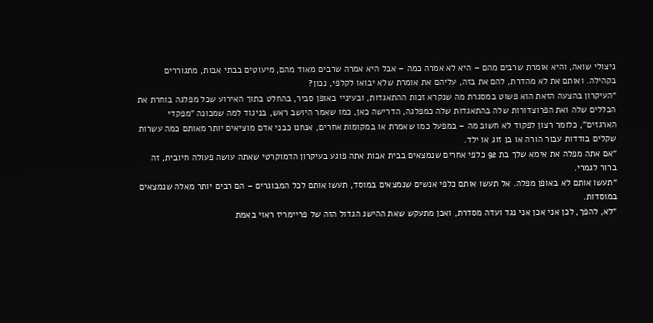ניצולי שואה, והיא אומרת שרבים מהם – היא לא אמרה כמה – אבל היא אמרה שרבים מאוד מהם, מיעוטים בבתי אבות, מתגוררים בקהילה. ואותם את לא מהדרת, להם את בזה, עליהם את אומרת שלא יבואו לקלפי, נכון?
“העיקרון בהצעה הזאת הוא פשוט במסגרת מה שנקרא זכות ההתאגדות, ובעיניי באופן סביר, בהחלט בתוך האירוע שכל מפלגה בוחרת את הכללים שלה ואת הפרוצדורות שלה בהתאגדות שלה כמפלגה, הדרישה כאן, כמו שאמר היושב ראש, בניגוד למה שמכונה "מפקדי הארגזים", כלומר רצון לפקוד לא חשוב מה – במפעל כמו שאמרת או במקומות אחרים, אנחנו כבני אדם מוציאים יותר מאותם כמה עשרות שקלים בודדות עבור הורה או בן זוג או ילד.
“אם אתה מפלה את אימא שלך בת 92 כלפי אחרים שנמצאים בבית אבות אתה פוגע בעיקרון הדמוקרטי שאתה עושה פעולה חיובית, זה ברור לגמרי.
“תעשו אותם לא באופן מפלה. אל תעשו אותם כלפי אנשים שנמצאים במוסד, תעשו אותם לכל המבוגרים – הם רבים יותר מאלה שנמצאים במוסדות.
“לא, להפך, לכן אני אכן אני נגד ועדה מסדרת, ואכן מתעקש שאת ההישג הגדול הזה של פריימריז ראוי באמת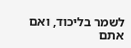לשמר בליכוד, ואם אתם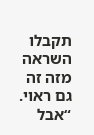תקבלו השראה מזה זה גם ראוי.
“אבל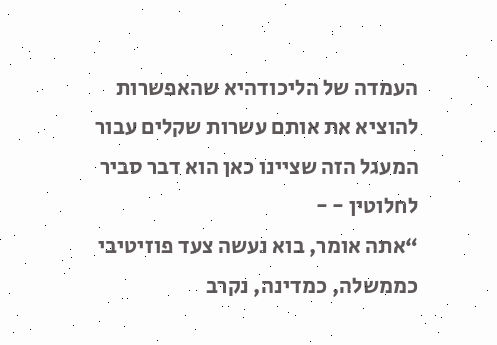העמדה של הליכודהיא שהאפשרות להוציא את אותם עשרות שקלים עבור המעגל הזה שציינו כאן הוא דבר סביר לחלוטין - -
“אתה אומר, בוא נעשה צעד פוזיטיבי כממשלה, כמדינה, נקרב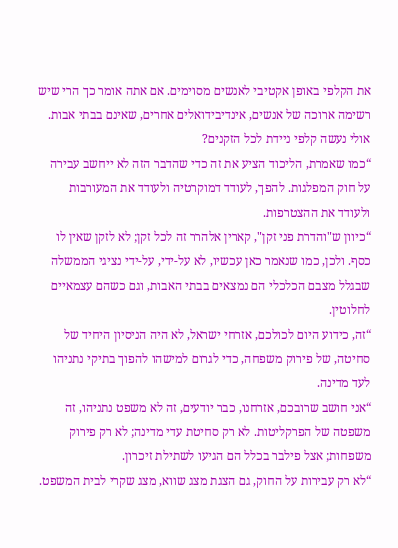את הקלפי באופן אקטיבי לאנשים מסוימים. אם אתה אומר כך הרי שיש רשימה ארוכה של אנשים, אינדיבידואלים אחרים, שאינם בבתי אבות. אולי נעשה קלפי ניידת לכל הזקנים?
“כמו שאמרת, הליכוד הציע את זה כדי שהדבר הזה לא ייחשב עבירה על חוק המפלגות. להפך, לעודד דמוקרטיה ולעודד את המעורבות ולעודד את ההצטרפות.
“כיוון ש"והדרת פני זקן", קארין אלהרר זה לכל זקן; לא לזקן שאין לו כסף. ולכן, כמו שנאמר כאן עכשיו, לא על-ידי, על-ידי נציגי הממשלה שבגלל מצבם הכלכלי הם נמצאים בבתי האבות, וגם כשהם עצמאיים לחלוטין.
“זה, כידוע היום לכולכם, אזרחי ישראל, לא היה הניסיון היחיד של סחיטה, של פירוק משפחה, כדי לגרום למישהו להפוך בתיקי נתניהו לעד מדינה.
“אני חושב שרובכם, אזרחנו, כבר יודעים, זה לא משפט נתניהו, זה משפטה של הפרקליטות. לא רק סחיטת עדי מדינה; לא רק פירוק משפחות; אצל פילבר בכלל הם הגיעו לשתילת זיכרון.
“לא רק עבירות על החוק, גם הצגת מצג שווא, מצג שקרי לבית המשפט.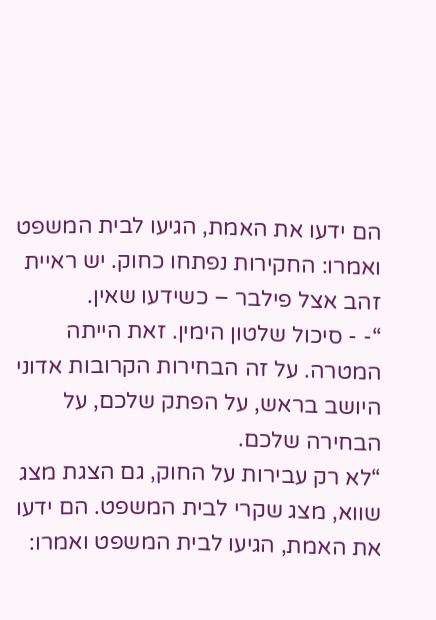הם ידעו את האמת, הגיעו לבית המשפט ואמרו: החקירות נפתחו כחוק. יש ראיית זהב אצל פילבר – כשידעו שאין.
“- - סיכול שלטון הימין. זאת הייתה המטרה. על זה הבחירות הקרובות אדוני היושב בראש, על הפתק שלכם, על הבחירה שלכם.
“לא רק עבירות על החוק, גם הצגת מצג שווא, מצג שקרי לבית המשפט. הם ידעו את האמת, הגיעו לבית המשפט ואמרו: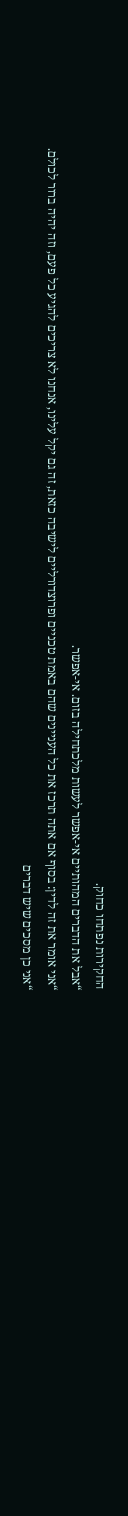החקירות נפתחו כחוק.
“אבל את הדברים המהותיים אי-אפשר לעשות מלכתחילה בזום. אי-אפשר.
“אני אומר את זה לדין: בסוף אם אתה תרכז את כל העניינים שהם באמת טכניים ופרוצדורליים לישיבה כזאת, זה גם יקל עלינו, אנחנו לא צריכים להגיע כל פעם, וזה יהיה ברור לכולם.
“אני כן מסכים שיש דברים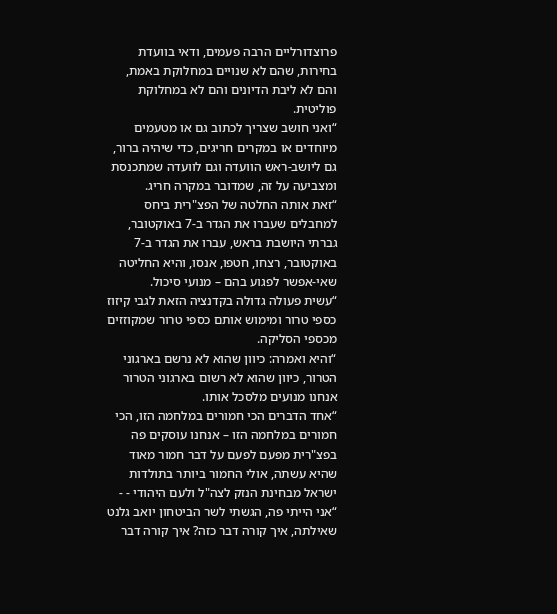פרוצדורליים הרבה פעמים, ודאי בוועדת בחירות, שהם לא שנויים במחלוקת באמת, והם לא ליבת הדיונים והם לא במחלוקת פוליטית.
“ואני חושב שצריך לכתוב גם או מטעמים מיוחדים או במקרים חריגים, כדי שיהיה ברור, גם ליושב-ראש הוועדה וגם לוועדה שמתכנסת ומצביעה על זה, שמדובר במקרה חריג.
“זאת אותה החלטה של הפצ"רית ביחס למחבלים שעברו את הגדר ב-7 באוקטובר, גברתי היושבת בראש, עברו את הגדר ב-7 באוקטובר, רצחו, חטפו, אנסו, והיא החליטה שאי-אפשר לפגוע בהם – מנועי סיכול.
“עשית פעולה גדולה בקדנציה הזאת לגבי קיזוז כספי טרור ומימוש אותם כספי טרור שמקוזזים מכספי הסליקה.
“והיא ואמרה: כיוון שהוא לא נרשם בארגוני הטרור, כיוון שהוא לא רשום בארגוני הטרור אנחנו מנועים מלסכל אותו.
“אחד הדברים הכי חמורים במלחמה הזו, הכי חמורים במלחמה הזו – אנחנו עוסקים פה בפצ"רית מפעם לפעם על דבר חמור מאוד שהיא עשתה, אולי החמור ביותר בתולדות ישראל מבחינת הנזק לצה"ל ולעם היהודי - -
“אני הייתי פה, הגשתי לשר הביטחון יואב גלנט שאילתה, איך קורה דבר כזה? איך קורה דבר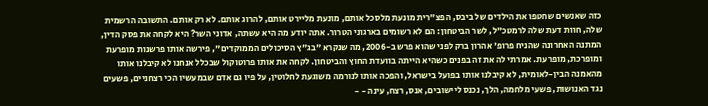כזה שאנשים שחטפו את הילדים של ביבס, הפצ"רית מונעת מלסכל אותם, מונעת מליירט אותם, להרוג אותם. לא רק אותם. התשובה הרשמית שלה, חוות דעת שלה לרמטכ"ל, לשר הביטחון: הם לא רשומים בארגוני הטרור. אתה יודע מה היא עשתה, אדוני השר? היא לקחה את פסק הדין, המתנה האחרונה שהניח פרופ' אהרון ברק לפני שהוא פרש ב-2006, מה שנקרא "בג"ץ הסיכולים הממוקדים", פירשה אותו פרשנות מופרעת ומופרכת, מופרעת. אמרתי לה את זה בפנים כשהיא הייתה בוועדת החוץ והביטחון. לקחה את אותו פרוטוקול שבכלל אנחנו לא קיבלנו אותו מהאמנה הבין-לאומית, לא קיבלנו אותו בפועל בישראל, והפכה אותו לנורמה משוגעת לחלוטין, על פיו גם אדם שבמעשיו הכי רצחניים, פשעים נגד האנושות, פשעי מלחמה, הלך, נכנס ליישובים, אנס, רצח, עינה - -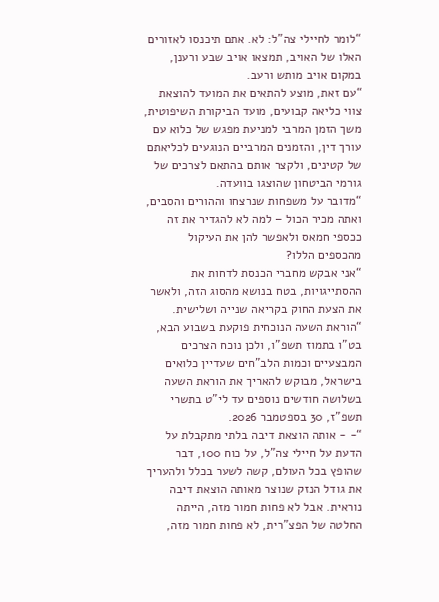“לומר לחיילי צה"ל: לא. אתם תיכנסו לאזורים האלו של האויב, תמצאו אויב שבע ורענן, במקום אויב מותש ורעב.
“עם זאת, מוצע להתאים את המועד להוצאת צווי כליאה קבועים, מועד הביקורת השיפוטית, משך הזמן המרבי למניעת מפגש של כלוא עם עורך דין, והזמנים המרביים הנוגעים לכליאתם של קטינים, ולקצר אותם בהתאם לצרכים של גורמי הביטחון שהוצגו בוועדה.
“מדובר על משפחות שנרצחו וההורים והסבים, ואתה מכיר הכול – למה לא להגדיר את זה ככספי חמאס ולאפשר להן את העיקול מהכספים הללו?
“אני אבקש מחברי הכנסת לדחות את ההסתייגויות, בטח בנושא מהסוג הזה, ולאשר את הצעת החוק בקריאה שנייה ושלישית.
“הוראת השעה הנוכחית פוקעת בשבוע הבא, בט"ו בתמוז תשפ"ו, ולכן נוכח הצרכים המבצעיים וכמות הלב"חים שעדיין כלואים בישראל, מבוקש להאריך את הוראת השעה בשלושה חודשים נוספים עד לי"ט בתשרי תשפ"ז, 30 בספטמבר 2026.
“- - אותה הוצאת דיבה בלתי מתקבלת על הדעת על חיילי צה"ל, על כוח 100, דבר שהופץ בכל העולם, קשה לשער בכלל ולהעריך את גודל הנזק שנוצר מאותה הוצאת דיבה נוראית. אבל לא פחות חמור מזה, הייתה החלטה של הפצ"רית, לא פחות חמור מזה,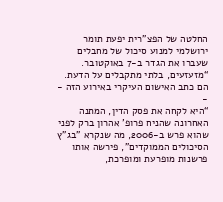החלטה של הפצ"רית יפעת תומר ירושלמי למנוע סיכול של מחבלים שעברו את הגדר ב-7 באוקטובר.
“מזעזעים, בלתי מתקבלים על הדעת. הם כתב האישום העיקרי באירוע הזה - -
“היא לקחה את פסק הדין, המתנה האחרונה שהניח פרופ' אהרון ברק לפני שהוא פרש ב-2006, מה שנקרא "בג"ץ הסיכולים הממוקדים", פירשה אותו פרשנות מופרעת ומופרכת,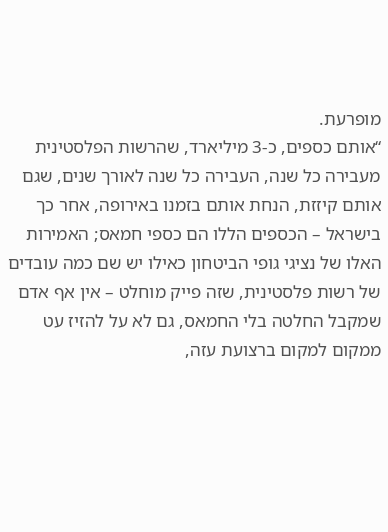מופרעת.
“אותם כספים, כ-3 מיליארד, שהרשות הפלסטינית מעבירה כל שנה, העבירה כל שנה לאורך שנים, שגם אותם קיזזת, הנחת אותם בזמנו באירופה, אחר כך בישראל – הכספים הללו הם כספי חמאס; האמירות האלו של נציגי גופי הביטחון כאילו יש שם כמה עובדים של רשות פלסטינית, שזה פייק מוחלט – אין אף אדם שמקבל החלטה בלי החמאס, גם לא על להזיז עט ממקום למקום ברצועת עזה,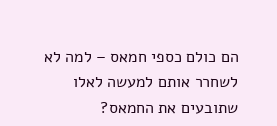הם כולם כספי חמאס – למה לא לשחרר אותם למעשה לאלו שתובעים את החמאס?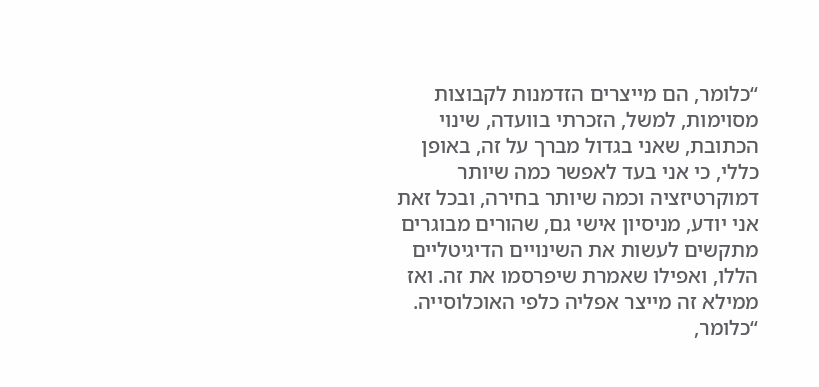“כלומר, הם מייצרים הזדמנות לקבוצות מסוימות, למשל, הזכרתי בוועדה, שינוי הכתובת, שאני בגדול מברך על זה, באופן כללי, כי אני בעד לאפשר כמה שיותר דמוקרטיזציה וכמה שיותר בחירה, ובכל זאת אני יודע, מניסיון אישי גם, שהורים מבוגרים מתקשים לעשות את השינויים הדיגיטליים הללו, ואפילו שאמרת שיפרסמו את זה. ואז ממילא זה מייצר אפליה כלפי האוכלוסייה.
“כלומר,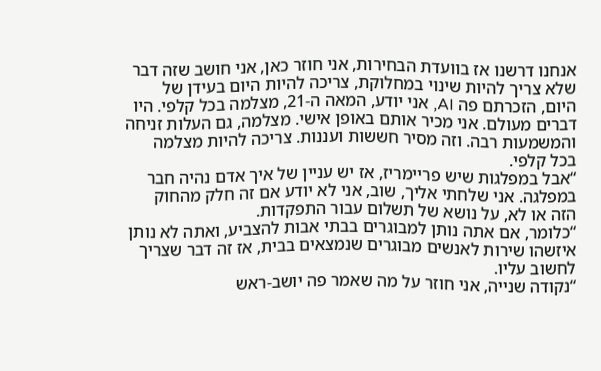אנחנו דרשנו אז בוועדת הבחירות, אני חוזר כאן, אני חושב שזה דבר שלא צריך להיות שינוי במחלוקת, צריכה להיות היום בעידן של היום, הזכרתם פה AI, אני יודע, המאה ה-21, מצלמה בכל קלפי. היו דברים מעולם. אני מכיר אותם באופן אישי. מצלמה, גם העלות זניחה והמשמעות רבה. וזה מסיר חששות ועננות. צריכה להיות מצלמה בכל קלפי.
“אבל במפלגות שיש פריימריז, אז יש עניין של איך אדם נהיה חבר במפלגה. אני שלחתי אליך, שוב, אני לא יודע אם זה חלק מהחוק הזה או לא, על נושא של תשלום עבור התפקדות.
“כלומר, אם אתה נותן למבוגרים בבתי אבות להצביע, ואתה לא נותן איזשהו שירות לאנשים מבוגרים שנמצאים בבית, אז זה דבר שצריך לחשוב עליו.
“נקודה שנייה, אני חוזר על מה שאמר פה יושב-ראש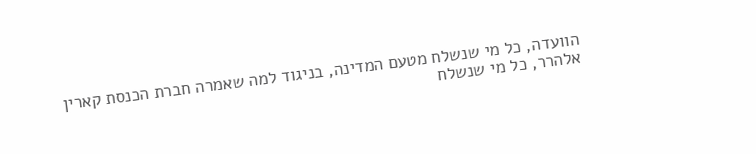הוועדה, כל מי שנשלח מטעם המדינה, בניגוד למה שאמרה חברת הכנסת קארין אלהרר, כל מי שנשלח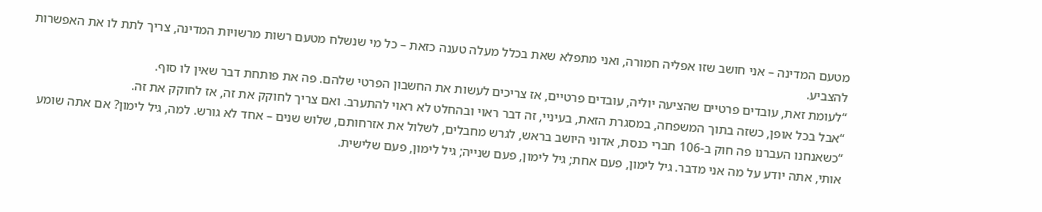מטעם המדינה – אני חושב שזו אפליה חמורה, ואני מתפלא שאת בכלל מעלה טענה כזאת – כל מי שנשלח מטעם רשות מרשויות המדינה, צריך לתת לו את האפשרות להצביע.
“לעומת זאת, עובדים פרטיים שהציעה יוליה, עובדים פרטיים, אז צריכים לעשות את החשבון הפרטי שלהם. פה את פותחת דבר שאין לו סוף.
“אבל בכל אופן, כשזה בתוך המשפחה, במסגרת הזאת, בעיניי, זה דבר ראוי ובהחלט לא ראוי להתערב. ואם צריך לחוקק את זה, אז לחוקק את זה.
“כשאנחנו העברנו פה חוק ב-106 חברי כנסת, אדוני היושב בראש, לגרש מחבלים, לשלול את אזרחותם, שלוש שנים – אחד לא גורש. למה, גיל לימון? אם אתה שומע אותי, אתה יודע על מה אני מדבר. גיל לימון, פעם אחת; גיל לימון, פעם שנייה; גיל לימון, פעם שלישית.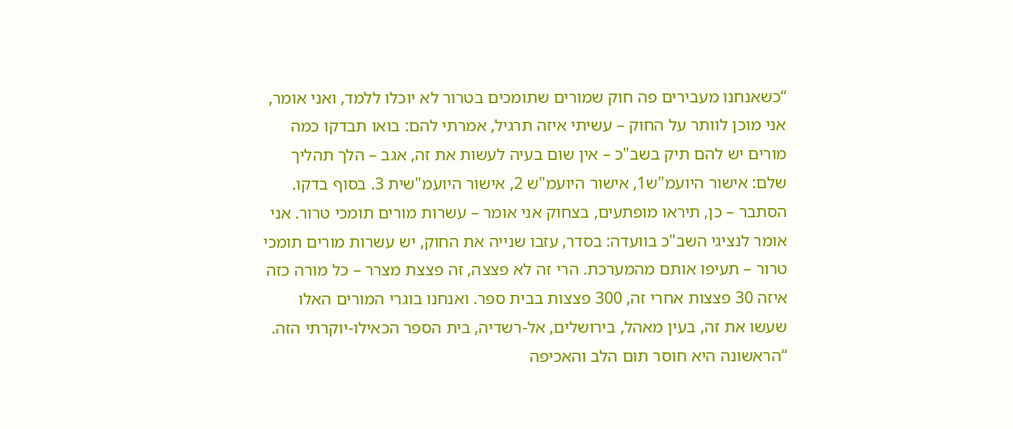“כשאנחנו מעבירים פה חוק שמורים שתומכים בטרור לא יוכלו ללמד, ואני אומר, אני מוכן לוותר על החוק – עשיתי איזה תרגיל, אמרתי להם: בואו תבדקו כמה מורים יש להם תיק בשב"כ – אין שום בעיה לעשות את זה, אגב – הלך תהליך שלם: אישור היועמ"ש1, אישור היועמ"ש 2, אישור היועמ"שית 3. בסוף בדקו. הסתבר – כן, תיראו מופתעים, בצחוק אני אומר – עשרות מורים תומכי טרור. אני אומר לנציגי השב"כ בוועדה: בסדר, עזבו שנייה את החוק, יש עשרות מורים תומכי טרור – תעיפו אותם מהמערכת. הרי זה לא פצצה, זה פצצת מצרר – כל מורה כזה איזה 30 פצצות אחרי זה, 300 פצצות בבית ספר. ואנחנו בוגרי המורים האלו שעשו את זה, בעין מאהל, בירושלים, אל-רשדיה, בית הספר הכאילו-יוקרתי הזה.
“הראשונה היא חוסר תום הלב והאכיפה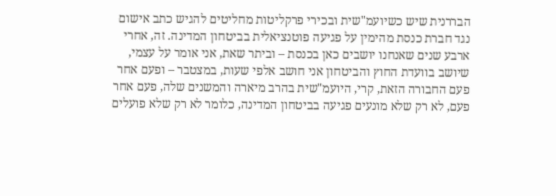הבררנית שיש כשיועמ"שית ובכירי פרקליטות מחליטים להגיש כתב אישום נגד חברת כנסת מהימין על פגיעה פוטנציאלית בביטחון המדינה. זה, אחרי ארבע שנים שאנחנו יושבים כאן בכנסת – וביתר שאת, אני אומר על עצמי, שיושב בוועדת החוץ והביטחון אני חושב אלפי שעות, במצטבר – ופעם אחר פעם החבורה הזאת, קרי, היועמ"שית בהרב מיארה והמשנים שלה, פעם אחר פעם, לא רק שלא מונעים פגיעה בביטחון המדינה, כלומר לא רק שלא פועלים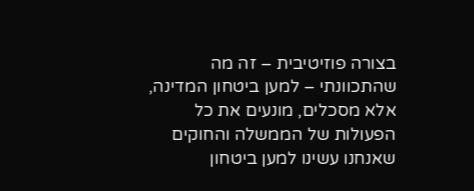בצורה פוזיטיבית – זה מה שהתכוונתי – למען ביטחון המדינה, אלא מסכלים, מונעים את כל הפעולות של הממשלה והחוקים שאנחנו עשינו למען ביטחון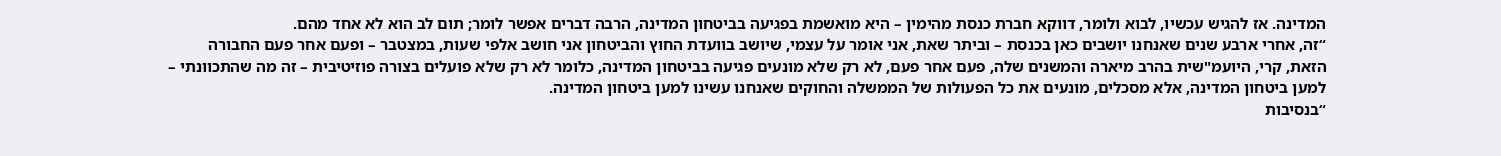המדינה. אז להגיש עכשיו, לבוא ולומר, דווקא חברת כנסת מהימין – היא מואשמת בפגיעה בביטחון המדינה, הרבה דברים אפשר לומר; תום לב הוא לא אחד מהם.
“זה, אחרי ארבע שנים שאנחנו יושבים כאן בכנסת – וביתר שאת, אני אומר על עצמי, שיושב בוועדת החוץ והביטחון אני חושב אלפי שעות, במצטבר – ופעם אחר פעם החבורה הזאת, קרי, היועמ"שית בהרב מיארה והמשנים שלה, פעם אחר פעם, לא רק שלא מונעים פגיעה בביטחון המדינה, כלומר לא רק שלא פועלים בצורה פוזיטיבית – זה מה שהתכוונתי – למען ביטחון המדינה, אלא מסכלים, מונעים את כל הפעולות של הממשלה והחוקים שאנחנו עשינו למען ביטחון המדינה.
“בנסיבות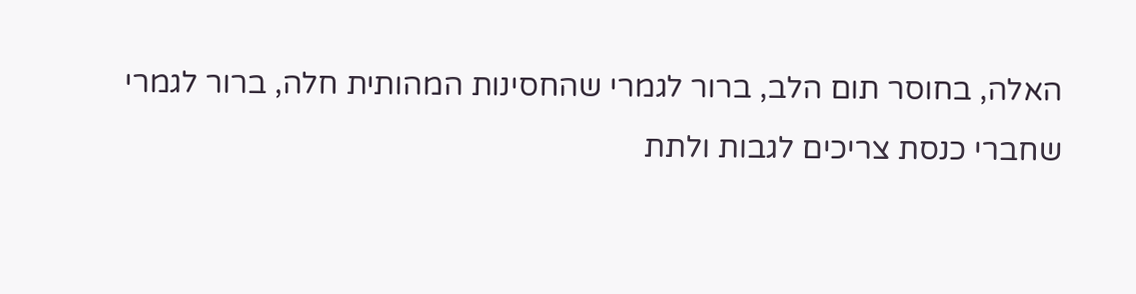האלה, בחוסר תום הלב, ברור לגמרי שהחסינות המהותית חלה, ברור לגמרי שחברי כנסת צריכים לגבות ולתת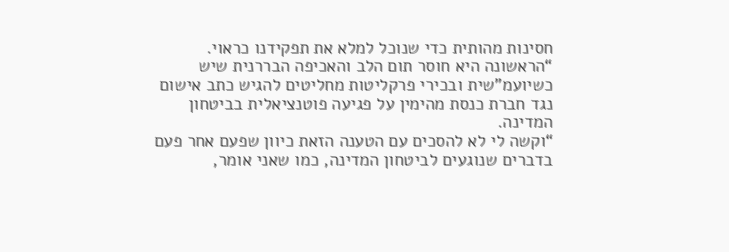חסינות מהותית כדי שנוכל למלא את תפקידנו כראוי.
“הראשונה היא חוסר תום הלב והאכיפה הבררנית שיש כשיועמ"שית ובכירי פרקליטות מחליטים להגיש כתב אישום נגד חברת כנסת מהימין על פגיעה פוטנציאלית בביטחון המדינה.
“וקשה לי לא להסכים עם הטענה הזאת כיוון שפעם אחר פעם בדברים שנוגעים לביטחון המדינה, כמו שאני אומר,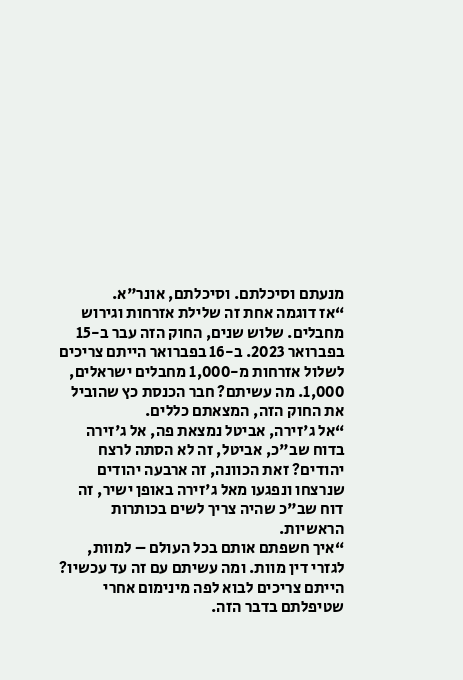מנעתם וסיכלתם. וסיכלתם, אונר"א.
“אז דוגמה אחת זה שלילת אזרחות וגירוש מחבלים. שלוש שנים, החוק הזה עבר ב-15 בפברואר 2023. ב-16 בפברואר הייתם צריכים לשלול אזרחות מ-1,000 מחבלים ישראלים, 1,000. מה עשיתם? חבר הכנסת כץ שהוביל את החוק הזה, המצאתם כללים.
“אל ג'זירה, אביטל נמצאת פה, אל ג'זירה בדוח שב"כ, אביטל, זה לא הסתה לרצח יהודים? זאת הכוונה, זה ארבעה יהודים שנרצחו ונפגעו מאל ג'זירה באופן ישיר, זה דוח שב"כ שהיה צריך לשים בכותרות הראשיות.
“איך חשפתם אותם בכל העולם – למוות, לגזרי דין מוות. ומה עשיתם עם זה עד עכשיו? הייתם צריכים לבוא לפה מינימום אחרי שטיפלתם בדבר הזה.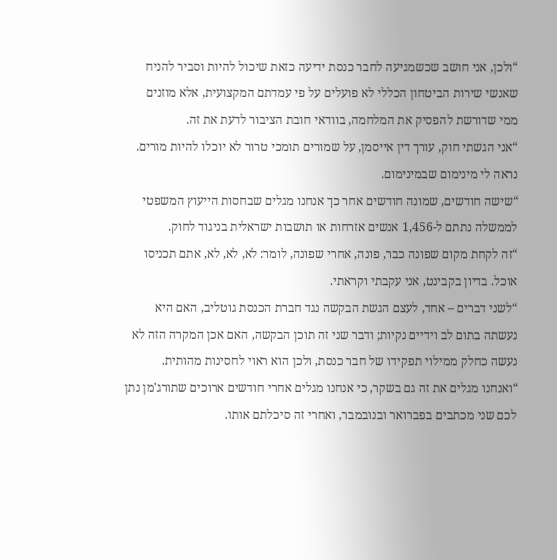“ולכן, אני חושב שכשמגיעה לחבר כנסת ידיעה כזאת שיכול להיות וסביר להניח שאנשי שירות הביטחון הכללי לא פועלים על פי עמדתם המקצועית, אלא מוזנים ממי שדורשת להפסיק את המלחמה, בוודאי חובת הציבור לדעת את זה.
“אני הגשתי חוק, עורך דין אייסמן, על שמורים תומכי טרור לא יוכלו להיות מורים. נראה לי מינימום שבמינימום.
“שישה חודשים, שמונה חודשים אחר כך אנחנו מגלים שבחסות הייעוץ המשפטי לממשלה נתתם ל-1,456 אנשים אזרחות או תושבות ישראלית בניגוד לחוק.
“זה לקחת מקום שפונה כבר, פונה, אחרי שפונה, לומר: לא, לא, לא, אתם תכניסו אוכל. בדיון בקבינט, אני עקבתי וקראתי.
“לשני דברים – אחד, לעצם הגשת הבקשה נגד חברת הכנסת גוטליב, האם היא נעשתה בתום לב וידיים נקיות; ודבר שני זה תוכן הבקשה, האם אכן המקרה הזה לא נעשה כחלק ממילוי תפקידו של חבר כנסת, ולכן הוא ראוי לחסינות מהותית.
“ואנחנו מגלים את זה גם בשקר, כי אנחנו מגלים אחרי חודשים ארוכים שתורג'מן נתן לכם שני מכתבים בפברואר ובנובמבר, ואחרי זה סיכלתם אותו.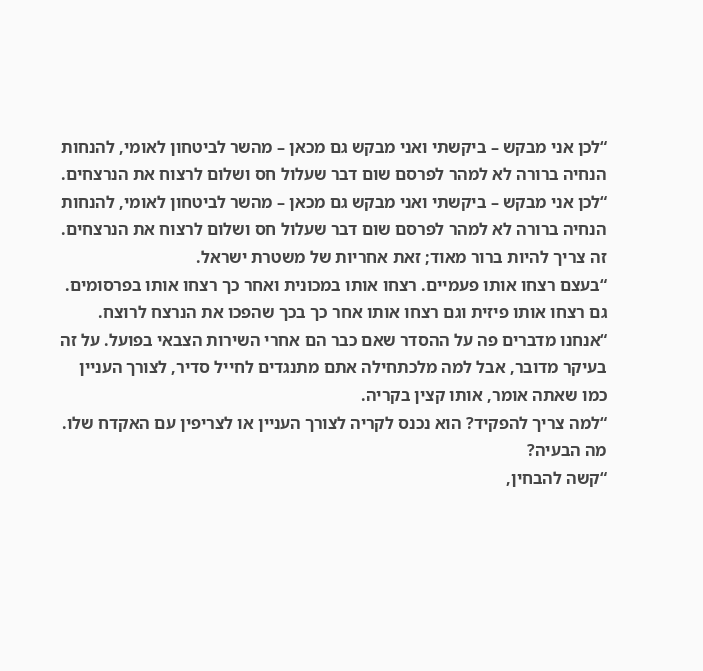“לכן אני מבקש – ביקשתי ואני מבקש גם מכאן – מהשר לביטחון לאומי, להנחות הנחיה ברורה לא למהר לפרסם שום דבר שעלול חס ושלום לרצוח את הנרצחים.
“לכן אני מבקש – ביקשתי ואני מבקש גם מכאן – מהשר לביטחון לאומי, להנחות הנחיה ברורה לא למהר לפרסם שום דבר שעלול חס ושלום לרצוח את הנרצחים. זה צריך להיות ברור מאוד; זאת אחריות של משטרת ישראל.
“בעצם רצחו אותו פעמיים. רצחו אותו במכונית ואחר כך רצחו אותו בפרסומים. גם רצחו אותו פיזית וגם רצחו אותו אחר כך בכך שהפכו את הנרצח לרוצח.
“אנחנו מדברים פה על ההסדר שאם כבר הם אחרי השירות הצבאי בפועל. על זה בעיקר מדובר, אבל למה מלכתחילה אתם מתנגדים לחייל סדיר, לצורך העניין כמו שאתה אומר, אותו קצין בקריה.
“למה צריך להפקיד? הוא נכנס לקריה לצורך העניין או לצריפין עם האקדח שלו. מה הבעיה?
“קשה להבחין,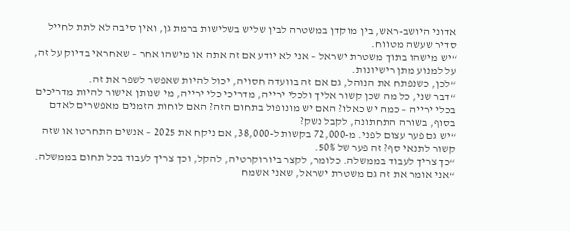אדוני היושב-ראש, בין מוקדן במשטרה לבין שליש בשלישות ברמת גן, ואין סיבה לא לתת לחייל סדיר שעשה מטווח.
“יש מישהו בתוך משטרת ישראל – אני לא יודע אם זה אתה או מישהו אחר – שאחראי בדיוק על זה, על למנוע מתן רישיונות.
“לכן, כשנפתח את הנוהל, גם אם זה בוועדה חסויה, יכול להיות שאפשר לשפר את זה.
“דבר שני, כל מה שכן קשור אליך ולכלי ירייה, מדריכי כלי ירייה, מי שנותן אישור להיות מדריכים בכלי ירייה – כמה יש כאלו? האם יש מונופול בתחום הזה? האם לוחות הזמנים מאפשרים לאדם בסוף, בשורה התחתונה, לקבל נשק?
“יש גם פער עצום לפני. מ-72,000 בקשות ל-38,000, אם ניקח את 2025 – אנשים התחרטו או שזה קשור לתנאי סף? זה פער של 50%.
“כך צריך לעבוד בממשלה. כלומר, לקצר ביורוקרטיה, להקל, וכך צריך לעבוד בכל תחום בממשלה.
“אני אומר את זה גם משטרת ישראל, שאני אשמח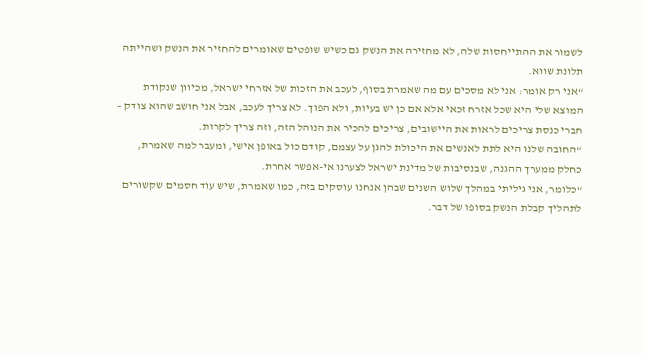לשמור את ההתייחסות שלה, לא מחזירה את הנשק גם כשיש שופטים שאומרים להחזיר את הנשק ושהייתה תלונת שווא.
“אני רק אומר: אני לא מסכים עם מה שאמרת בסוף, לעכב את הזכות של אזרחי ישראל, מכיוון שנקודת המוצא שלי היא שכל אזרח זכאי אלא אם כן יש בעיות, ולא הפוך. לא צריך לעכב, אבל אני חושב שהוא צודק – חברי כנסת צריכים לראות את היישובים, צריכים להכיר את הנוהל הזה, וזה צריך לקרות.
“החובה שלנו היא לתת לאנשים את היכולת להגן על עצמם, קודם כול באופן אישי, ומעבר למה שאמרת, כחלק ממערך ההגנה, שבנסיבות של מדינת ישראל לצערנו אי-אפשר אחרת.
“כלומר, אני גיליתי במהלך שלוש השנים שבהן אנחנו עוסקים בזה, כמו שאמרת, שיש עוד חסמים שקשורים לתהליך קבלת הנשק בסופו של דבר.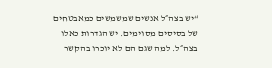“יש בצה״ל אנשים שמשמשים כמאבטחים של בסיסים מסוימים. יש הגדרות כאלו בצה״ל. למה שגם הם לא יוכרו בהקשר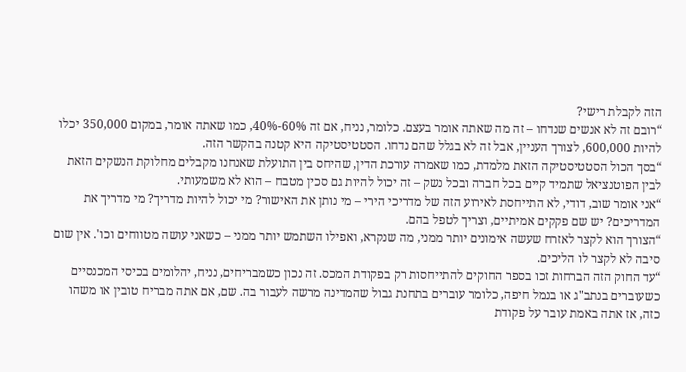הזה לקבלת רישי?
“רובם זה לא אנשים שנדחו – זה מה שאתה אומר בעצם. כלומר, נניח, אם זה 60%-40%, כמו שאתה אומר, במקום 350,000 יכלו להיות 600,000, לצורך העניין, אבל זה לא בגלל שהם נדחו. הסטטיסטיקה היא קטנה בהקשר הזה.
“בסך הכול הסטטיסטיקה הזאת מלמדת, כמו שאמרה עורכת הדין, שהיחס בין התועלת שאנחנו מקבלים מחלוקת הנשקים הזאת לבין הפוטנציאל שתמיד קיים בכל חברה ובכל נשק – זה יכול להיות גם סכין מטבח – הוא לא משמעותי.
“אני אומר שוב, דודי, לא התייחסת לאירוע הזה של מדריכי הירי – מי נותן את האישור? מי יכול להיות מדריך? מי מדריך את המדריכים? יש שם פקקים אמיתיים, וצריך לטפל בהם.
“הצורך הוא לקצר לאזרח שעשה אימונים יותר ממני, מה שנקרא, ואפילו השתמש יותר ממני – כשאני עושה מטווחים וכו'. אין שום סיבה לא לקצר לו הליכים.
“עד החוק הזה הברחות זכו בספר החוקים להתייחסות רק בפקודת המכס. זה נכון כשמבריחים, נניח, יהלומים בכיסי המכנסיים כשעוברים בנתב"ג או בנמל חיפה, כלומר עוברים בתחנת גבול שהמדינה מרשה לעבור בה. שם, אם אתה מבריח טובין או משהו כזה, אז אתה באמת עובר על פקודת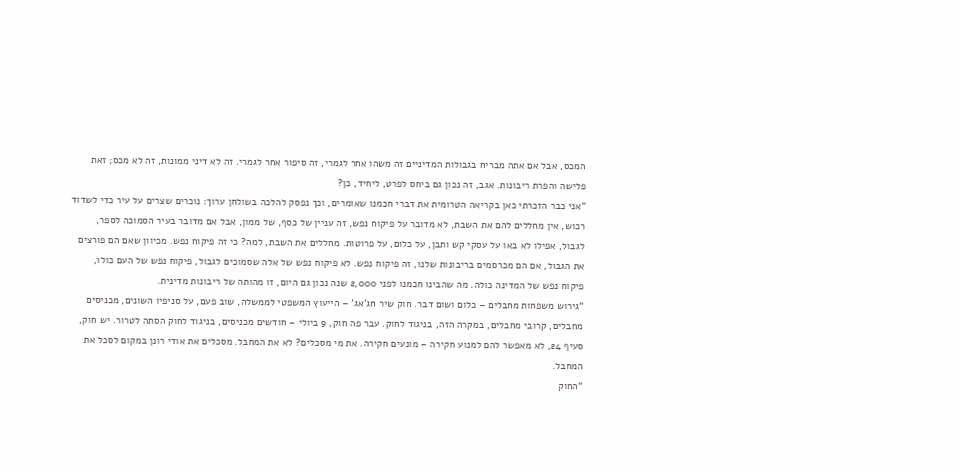המכס, אבל אם אתה מבריח בגבולות המדיניים זה משהו אחר לגמרי, זה סיפור אחר לגמרי. זה לא דיני ממונות, זה לא מכס; זאת פלישה והפרת ריבונות. אגב, זה נכון גם ביחס לפרט, ליחיד, כן?
“אני כבר הזכרתי כאן בקריאה הטרומית את דברי חכמנו שאומרים, וכך נפסק להלכה בשולחן ערוך: נוכרים שצרים על עיר כדי לשדוד רכוש, אין מחללים להם את השבת, לא מדובר על פיקוח נפש, זה עניין של כסף, של ממון, אבל אם מדובר בעיר הסמוכה לספר, לגבול, אפילו לא באו על עסקי קש ותבן, על כלום, על פרוטות. מחללים את השבת, למה? כי זה פיקוח נפש. מכיוון שאם הם פורצים את הגבול, אם הם מכרסמים בריבונות שלנו, זה פיקוח נפש. לא פיקוח נפש של אלה שסמוכים לגבול, פיקוח נפש של העם כולו, פיקוח נפש של המדינה כולה. מה שהבינו חכמנו לפני 2,000 שנה נכון גם היום, זו מהותה של ריבונות מדינית.
“גירוש משפחות מחבלים – כלום ושום דבר. חוק שיר חג'אג' – הייעוץ המשפטי לממשלה, שוב פעם, על סניפיו השונים, מכניסים מחבלים, קרובי מחבלים, במקרה הזה, בניגוד לחוק. עבר פה חוק, 9 ביולי – חודשים מכניסים, בניגוד לחוק הסתה לטרור. יש חוק, סעיף 24, לא מאפשר להם למנוע חקירה – מונעים חקירה. את מי מסכלים? לא את המחבל. מסכלים את אודי רונן במקום לסכל את המחבל.
“החוק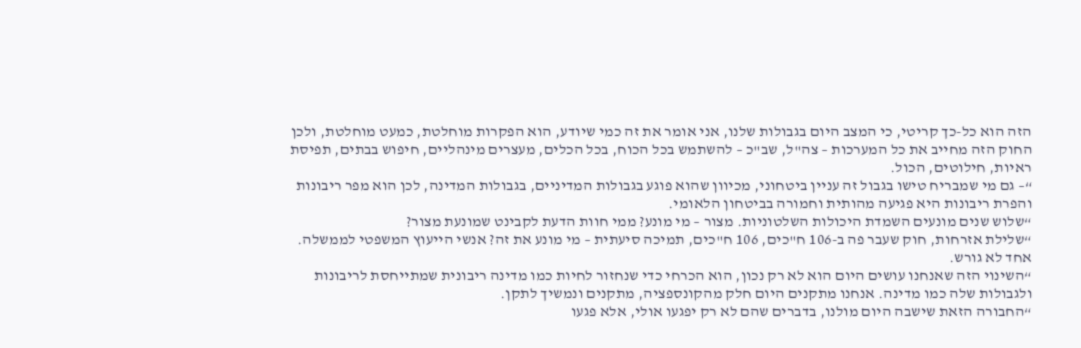הזה הוא כל-כך קריטי, כי המצב היום בגבולות שלנו, אני אומר את זה כמי שיודע, הוא הפקרות מוחלטת, כמעט מוחלטת, ולכן החוק הזה מחייב את כל המערכות – צה"ל, שב"כ – להשתמש בכל הכוח, בכל הכלים, מעצרים מינהליים, חיפוש בבתים, תפיסת ראיות, חילוטים, הכול.
“– גם מי שמבריח טישו בגבול זה עניין ביטחוני, מכיוון שהוא פוגע בגבולות המדיניים, בגבולות המדינה, לכן הוא מפר ריבונות והפרת ריבונות היא פגיעה מהותית וחמורה בביטחון הלאומי.
“שלוש שנים מונעים השמדת היכולות השלטוניות. מצור – מי מונע? ממי חוות הדעת לקבינט שמונעת מצור?
“שלילת אזרחות, חוק שעבר פה ב-106 ח"כים, 106 ח"כים, תמיכה סיעתית – מי מונע את זה? אנשי הייעוץ המשפטי לממשלה. אחד לא גורש.
“השינוי הזה שאנחנו עושים היום הוא לא רק נכון, הוא הכרחי כדי שנחזור לחיות כמו מדינה ריבונית שמתייחסת לריבונות ולגבולות שלה כמו מדינה. אנחנו מתקנים היום חלק מהקונספציה, מתקנים ונמשיך לתקן.
“החבורה הזאת שישבה היום מולנו, בדברים שהם לא רק יפגעו אולי, אלא פגעו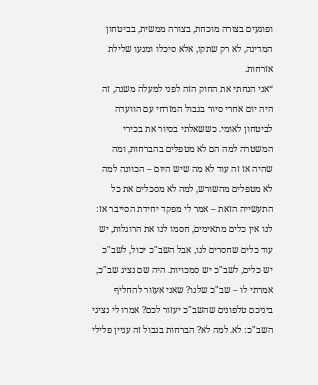ופוגעים בצורה מוכחת, בצורה ממשית, בביטחון המדינה, לא רק שתקו, אלא סיכלו ומנעו שלילת אזרחות.
“אני הנחתי את החוק הזה לפני למעלה משנה, זה היה יום אחרי סיור בגבול המזרחי עם הוועדה לביטחון לאומי. כששאלתי בסיור את בכירי המשטרה למה הם לא מטפלים בהברחות, ומה שהיה אז זה עוד לא מה שיש היום – הכוונה למה לא מטפלים מהשורש, למה לא מסכלים את כל התעשייה הזאת – אמר לי מפקד יחידת הסייבר אז: לנו אין כלים מתאימים, חסמו לנו את הרוגלות, יש עוד כלים שחסרים לנו, אבל השב"כ יכול, לשב"כ יש כלים, לשב"כ יש סמכויות. היה שם נציג שב"כ, אמרתי לו – שב"כ שלנו? שאני אעזור להחליף ביניכם טלפונים שהשב"כ יעזור לכם? אמרו לי נציגי השב"כ: לא. למה לא? הברחות בגבול זה עניין פלילי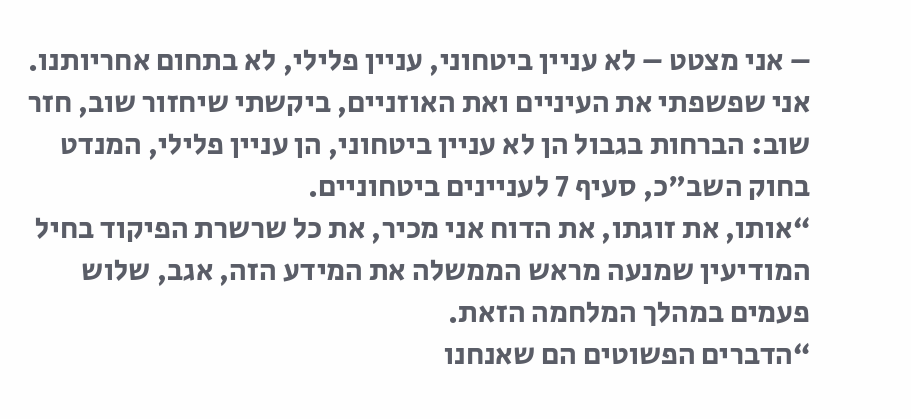– אני מצטט – לא עניין ביטחוני, עניין פלילי, לא בתחום אחריותנו. אני שפשפתי את העיניים ואת האוזניים, ביקשתי שיחזור שוב, חזר שוב: הברחות בגבול הן לא עניין ביטחוני, הן עניין פלילי, המנדט בחוק השב"כ, סעיף 7 לעניינים ביטחוניים.
“אותו, את זוגתו, את הדוח אני מכיר, את כל שרשרת הפיקוד בחיל המודיעין שמנעה מראש הממשלה את המידע הזה, אגב, שלוש פעמים במהלך המלחמה הזאת.
“הדברים הפשוטים הם שאנחנו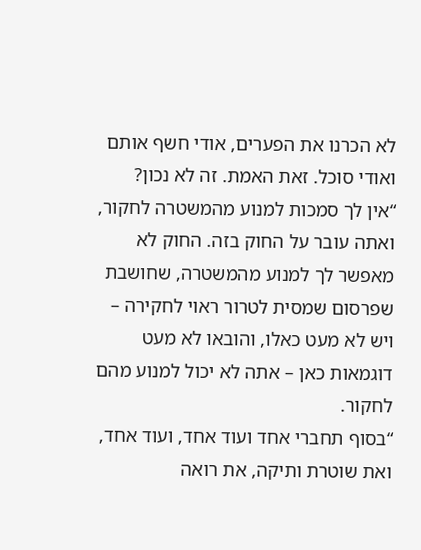לא הכרנו את הפערים, אודי חשף אותם ואודי סוכל. זאת האמת. זה לא נכון?
“אין לך סמכות למנוע מהמשטרה לחקור, ואתה עובר על החוק בזה. החוק לא מאפשר לך למנוע מהמשטרה, שחושבת שפרסום שמסית לטרור ראוי לחקירה – ויש לא מעט כאלו, והובאו לא מעט דוגמאות כאן – אתה לא יכול למנוע מהם לחקור.
“בסוף תחברי אחד ועוד אחד, ועוד אחד, ואת שוטרת ותיקה, את רואה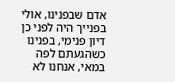אדם שבפנינו, אולי בפנייך היה לפני כן דיון פנימי, בפנינו כשהגעתם לפה במאי, אנחנו לא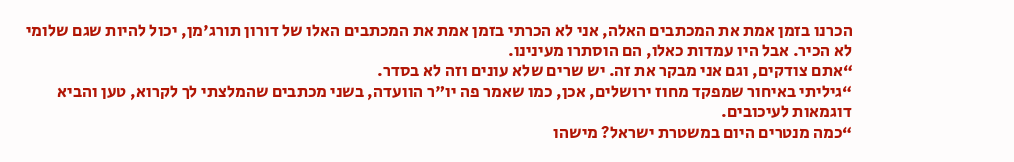הכרנו בזמן אמת את המכתבים האלה, אני לא הכרתי בזמן אמת את המכתבים האלו של דורון תורג'מן, יכול להיות שגם שלומי לא הכיר. אבל היו עמדות כאלו, הם הוסתרו מעינינו.
“אתם צודקים, וגם אני מבקר את זה. יש שרים שלא עונים וזה לא בסדר.
“גיליתי באיחור שמפקד מחוז ירושלים, אכן, כמו שאמר פה יו"ר הוועדה, בשני מכתבים שהמלצתי לך לקרוא, טען והביא דוגמאות לעיכובים.
“כמה מנטרים היום במשטרת ישראל? מישהו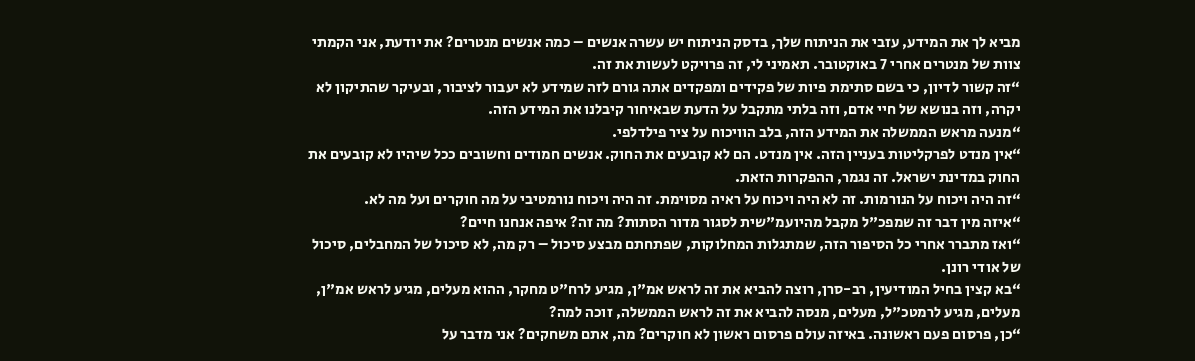מביא לך את המידע, עזבי את הניתוח שלך, בדסק הניתוח יש עשרה אנשים – כמה אנשים מנטרים? את יודעת, אני הקמתי צוות של מנטרים אחרי 7 באוקטובר. תאמיני לי, זה פרויקט לעשות את זה.
“זה קשור לדיון, כי בשם סתימת פיות של פקידים ומפקדים אתה גורם לזה שמידע לא יעבור לציבור, ובעיקר שהתיקון לא יקרה, וזה בנושא של חיי אדם, וזה בלתי מתקבל על הדעת שבאיחור קיבלנו את המידע הזה.
“מנעה מראש הממשלה את המידע הזה, בלב הוויכוח על ציר פילדלפי.
“אין מנדט לפרקליטות בעניין הזה. אין מנדט. הם לא קובעים את החוק. אנשים חמודים וחשובים ככל שיהיו לא קובעים את החוק במדינת ישראל. זה נגמר, ההפקרות הזאת.
“זה היה ויכוח על הנורמות. זה לא היה ויכוח על ראיה מסוימת. זה היה ויכוח נורמטיבי על מה חוקרים ועל מה לא.
“איזה מין דבר זה שמפכ"ל מקבל מהיועמ"שית לסגור מדור הסתות? מה זה? איפה אנחנו חיים?
“ואז מתברר אחרי כל הסיפור הזה, שמתגלות המחלוקות, שפתחתם מבצע סיכול – רק מה, לא סיכול של המחבלים, סיכול של אודי רונן.
“בא קצין בחיל המודיעין, רב-סרן, רוצה להביא את זה לראש אמ"ן, מגיע לרח"ט מחקר, ההוא מעלים, מגיע לראש אמ"ן, מעלים, מגיע לרמטכ"ל, מעלים, מנסה להביא את זה לראש הממשלה, זוכה למה?
“כן, פרסום פעם ראשונה. באיזה עולם פרסום ראשון לא חוקרים? מה, אתם משחקים? אני מדבר על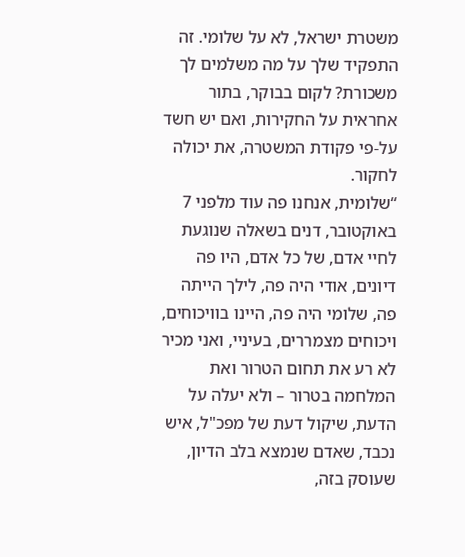משטרת ישראל, לא על שלומי. זה התפקיד שלך על מה משלמים לך משכורת? לקום בבוקר, בתור אחראית על החקירות, ואם יש חשד על-פי פקודת המשטרה, את יכולה לחקור.
“שלומית, אנחנו פה עוד מלפני 7 באוקטובר, דנים בשאלה שנוגעת לחיי אדם, של כל אדם, היו פה דיונים, אודי היה פה, לילך הייתה פה, שלומי היה פה, היינו בוויכוחים, ויכוחים מצמררים, בעיניי, ואני מכיר לא רע את תחום הטרור ואת המלחמה בטרור – ולא יעלה על הדעת, שיקול דעת של מפכ"ל, איש נכבד, שאדם שנמצא בלב הדיון, שעוסק בזה,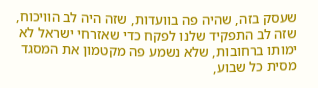שעסק בזה, שהיה פה בוועדות, שזה היה לב הוויכוח, שזה לב התפקיד שלנו לפקח כדי שאזרחי ישראל לא ימותו ברחובות, שלא נשמע פה מקטמון את המסגד מסית כל שבוע,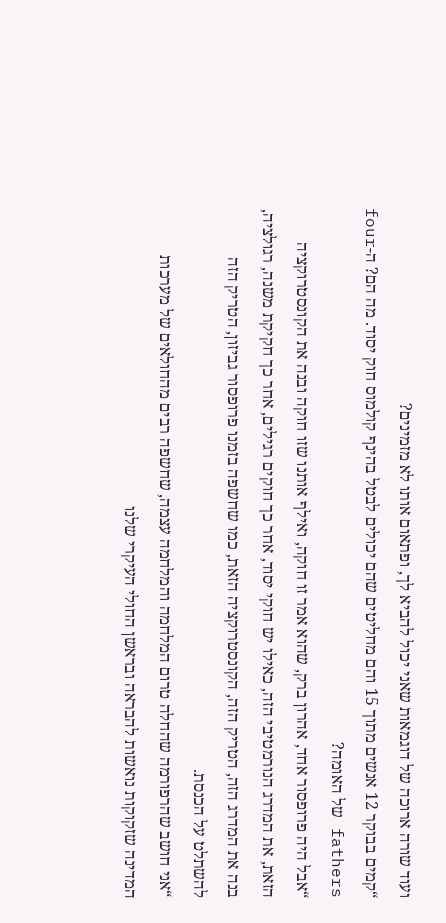ועוד שורה ארוכה של דוגמאות שאני יכול להביא לך, ופתאום אותו לא מזמינים?
“קמים בבוקר 12 אנשים מתוך 15 והם מחליטים שהם יכולים לבטל בהינף קולמוס חוק יסוד. מה הם? ה-four fathers של האומה?
“אבל היה פרופסור אחד, אהרון ברק, שהוא אמר זו חוקה, ואילף אותנו שזו חוקה ובנה את הקונסטרוקציה הזאת, את המדרג הנורמטיבי הזה, כאילו יש חוקי יסוד, אחר כך חוקים רגילים, אחר כך חקיקת משנה, רגולציה, בנה את המדרג הזה, הטריק הזה, הקונסטרוקציה הזאת, כמו שחשפה בזמנו פרופסור גביזון, הטריק הזה להשתלט על הכנסת.
“אני חושב שהרפורמה שהחלה טרום המלחמה והמלחמה עצמה, שחשפה רבים מהחולאים של מערכות המדינה שזקוקות נואשות להבראה ובראשן החולי העיקרי שלנו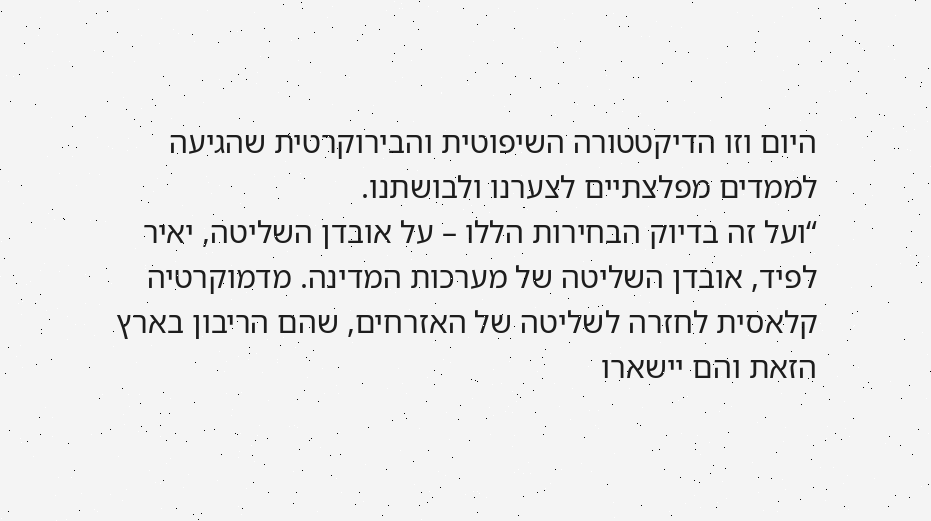היום וזו הדיקטטורה השיפוטית והבירוקרטית שהגיעה לממדים מפלצתיים לצערנו ולבושתנו.
“ועל זה בדיוק הבחירות הללו – על אובדן השליטה, יאיר לפיד, אובדן השליטה של מערכות המדינה. מדמוקרטיה קלאסית לחזרה לשליטה של האזרחים, שהם הריבון בארץ הזאת והם יישארו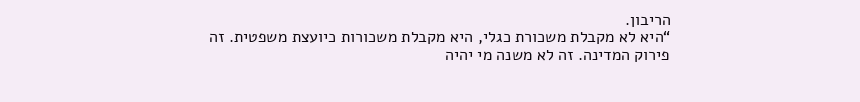הריבון.
“היא לא מקבלת משכורת כגלי, היא מקבלת משכורות כיועצת משפטית. זה פירוק המדינה. זה לא משנה מי יהיה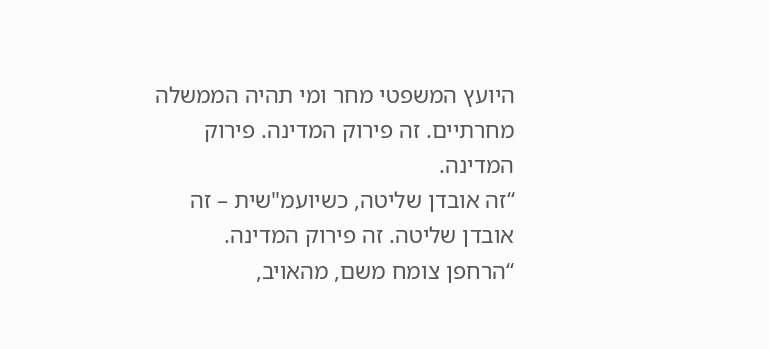היועץ המשפטי מחר ומי תהיה הממשלה מחרתיים. זה פירוק המדינה. פירוק המדינה.
“זה אובדן שליטה, כשיועמ"שית – זה אובדן שליטה. זה פירוק המדינה.
“הרחפן צומח משם, מהאויב,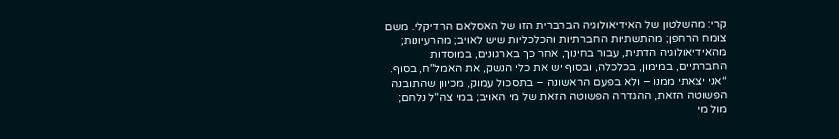קרי: מהשלטון של האידיאולוגיה הברברית הזו של האסלאם הרדיקלי. משם צומח הרחפן; מהתשתיות החברתיות והכלכליות שיש לאויב; מהרעיונות; מהאידיאולוגיה הדתית, עבור בחינוך, אחר כך בארגונים, במוסדות החברתיים, במימון, בכלכלה, ובסוף יש את כלי הנשק, את האמל"ח, בסוף.
“אני יצאתי ממנו – ולא בפעם הראשונה – בתסכול עמוק, מכיוון שהתובנה הפשוטה הזאת, ההגדרה הפשוטה הזאת של מי האויב; במי צה"ל נלחם; מול מי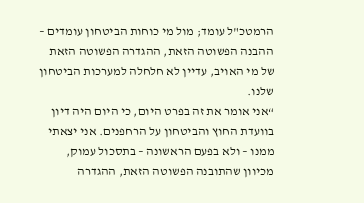הרמטכ"ל עומד; מול מי כוחות הביטחון עומדים – ההבנה הפשוטה הזאת, ההגדרה הפשוטה הזאת של מי האויב, עדיין לא חלחלה למערכות הביטחון שלנו.
“אני אומר את זה בפרט היום, כי היום היה דיון בוועדת החוץ והביטחון על הרחפנים. אני יצאתי ממנו – ולא בפעם הראשונה – בתסכול עמוק, מכיוון שהתובנה הפשוטה הזאת, ההגדרה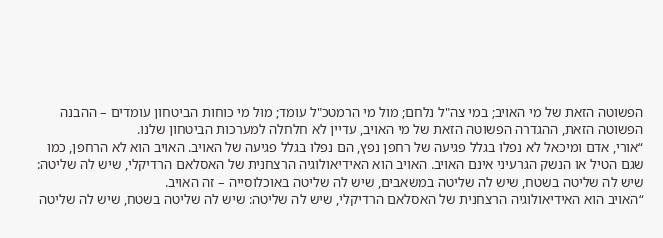הפשוטה הזאת של מי האויב; במי צה"ל נלחם; מול מי הרמטכ"ל עומד; מול מי כוחות הביטחון עומדים – ההבנה הפשוטה הזאת, ההגדרה הפשוטה הזאת של מי האויב, עדיין לא חלחלה למערכות הביטחון שלנו.
“אורי, אדם ומיכאל לא נפלו בגלל פגיעה של רחפן נפץ, הם נפלו בגלל פגיעה של האויב. האויב הוא לא הרחפן, כמו שגם הטיל או הנשק הגרעיני אינם האויב. האויב הוא האידיאולוגיה הרצחנית של האסלאם הרדיקלי, שיש לה שליטה: שיש לה שליטה בשטח, שיש לה שליטה במשאבים, שיש לה שליטה באוכלוסייה – זה האויב.
“האויב הוא האידיאולוגיה הרצחנית של האסלאם הרדיקלי, שיש לה שליטה: שיש לה שליטה בשטח, שיש לה שליטה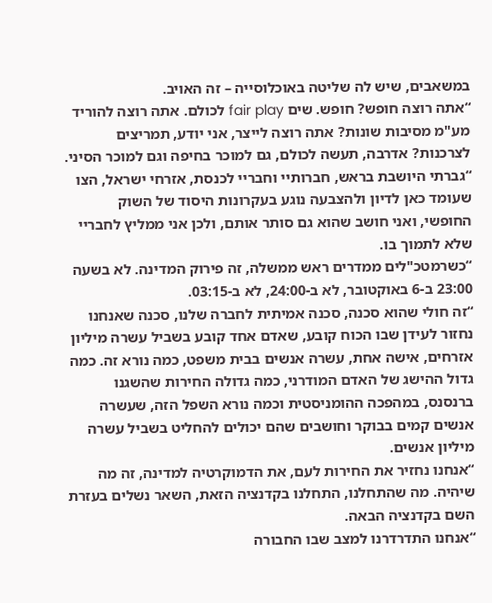במשאבים, שיש לה שליטה באוכלוסייה – זה האויב.
“אתה רוצה חופש? חופש. שים fair play לכולם. אתה רוצה להוריד מע"מ מסיבות שונות? אתה רוצה לייצר, אני יודע, תמריצים לצרכנות? אדרבה, תעשה לכולם, גם למוכר בחיפה וגם למוכר הסיני.
“גברתי היושבת בראש, חברותיי וחבריי לכנסת, אזרחי ישראל, הצו שעומד כאן לדיון ולהצבעה נוגע בעקרונות היסוד של השוק החופשי, ואני חושב שהוא גם סותר אותם, ולכן אני ממליץ לחבריי שלא לתמוך בו.
“כשרמטכ"לים ממדרים ראש ממשלה, זה פירוק המדינה. לא בשעה 23:00 ב-6 באוקטובר, לא ב-24:00, לא ב-03:15.
“זה חולי שהוא סכנה, סכנה אמיתית לחברה שלנו, סכנה שאנחנו נחזור לעידן שבו הכוח קובע, שאדם אחד קובע בשביל עשרה מיליון אזרחים, אישה אחת, עשרה אנשים בבית משפט, כמה נורא זה. כמה גדול ההישג של האדם המודרני, כמה גדולה החירות שהשגנו ברנסנס, במהפכה ההומניסטית וכמה נורא השפל הזה, שעשרה אנשים קמים בבוקר וחושבים שהם יכולים להחליט בשביל עשרה מיליון אנשים.
“אנחנו נחזיר את החירות לעם, את הדמוקרטיה למדינה, זה מה שיהיה. מה שהתחלנו, התחלנו בקדנציה הזאת, השאר נשלים בעזרת השם בקדנציה הבאה.
“אנחנו התדרדרנו למצב שבו החבורה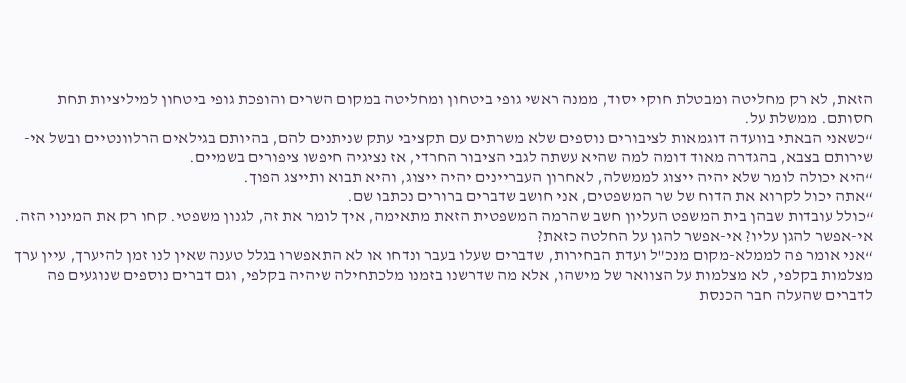הזאת, לא רק מחליטה ומבטלת חוקי יסוד, ממנה ראשי גופי ביטחון ומחליטה במקום השרים והופכת גופי ביטחון למיליציות תחת חסותם. ממשלת על.
“כשאני הבאתי בוועדה דוגמאות לציבורים נוספים שלא משרתים עם תקציבי עתק שניתנים להם, בהיותם בגילאים הרלוונטיים ובשל אי-שירותם בצבא, בהגדרה מאוד דומה למה שהיא עשתה לגבי הציבור החרדי, אז נציגיה חיפשו ציפורים בשמיים.
“היא יכולה לומר שלא יהיה ייצוג לממשלה, לאחרון העבריינים יהיה ייצוג, והיא תבוא ותייצג הפוך.
“אתה יכול לקרוא את הדוח של שר המשפטים, אני חושב שדברים ברורים נכתבו שם.
“כולל עובדות שבהן בית המשפט העליון חשב שהרמה המשפטית הזאת מתאימה, איך לומר את זה, לגנון משפטי. קחו רק את המינוי הזה. אי-אפשר להגן עליו? אי-אפשר להגן על החלטה כזאת?
“אני אומר פה לממלא-מקום מנכ"ל ועדת הבחירות, שדברים שעלו בעבר ונדחו או לא התאפשרו בגלל טענה שאין לנו זמן להיערך, עיין ערך מצלמות בקלפי, לא מצלמות על הצוואר של מישהו, אלא מה שדרשנו בזמנו מלכתחילה שיהיה בקלפי, וגם דברים נוספים שנוגעים פה לדברים שהעלה חבר הכנסת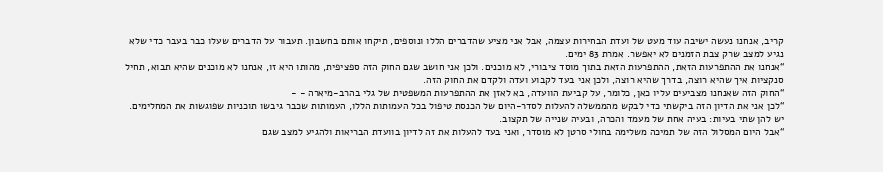קריב, אנחנו נעשה ישיבה עוד מעט של ועדת הבחירות עצמה, אבל אני מציע שהדברים הללו ונוספים, תיקחו אותם בחשבון. תעבור על הדברים שעלו כבר בעבר כדי שלא נגיע למצב שרק צבת הזמנים לא יאפשר. אמרת 83 ימים.
“אנחנו את ההתפרעות הזאת, ההתפרעות הזאת בתוך מוסד ציבורי, לא מוכנים. ולכן אני חושב שגם החוק הזה ספציפית, מהותו היא זו, אנחנו לא מוכנים שהיא תבוא, תחיל סנקציות איך שהיא רוצה, בדרך שהיא רוצה, ולכן אני בעד לקבוע ועדה ולקדם את החוק הזה.
“החוק הזה שאנחנו מצביעים עליו כאן, כלומר, על קביעת הוועדה, בא לאזן את ההתפרעות המשפטית של גלי בהרב-מיארה - -
“לכן אני את הדיון הזה ביקשתי כדי לבקש מהממשלה להעלות לסדר-היום של הכנסת טיפול בכל העמותות הללו, העמותות שכבר גיבשו תוכניות שפוגשות את המחלימים. יש להן שתי בעיות: בעיה אחת של מעמד והכרה, ובעיה שנייה של תקצוב.
“אבל היום המסלול הזה של תמיכה משלימה בחולי סרטן לא מוסדר, ואני בעד להעלות את זה לדיון בוועדת הבריאות ולהגיע למצב שגם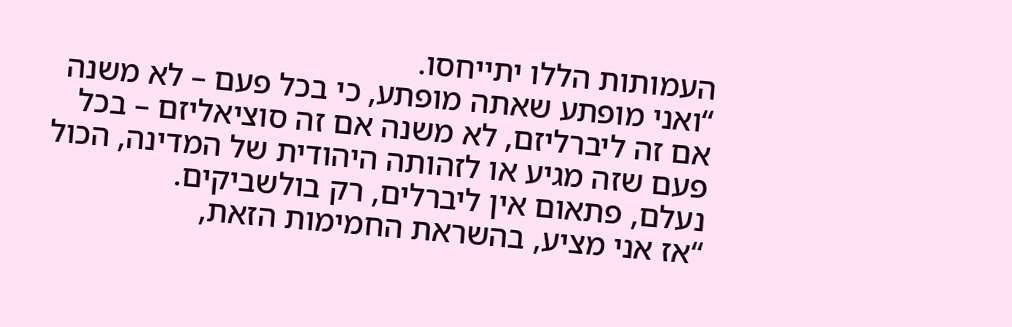העמותות הללו יתייחסו.
“ואני מופתע שאתה מופתע, כי בכל פעם – לא משנה אם זה ליברליזם, לא משנה אם זה סוציאליזם – בכל פעם שזה מגיע או לזהותה היהודית של המדינה, הכול נעלם, פתאום אין ליברלים, רק בולשביקים.
“אז אני מציע, בהשראת החמימות הזאת,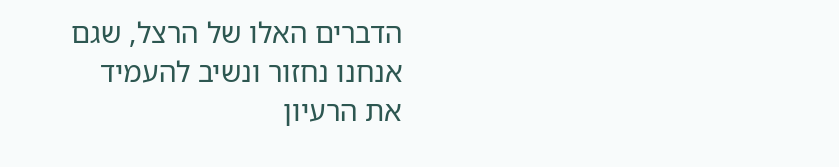הדברים האלו של הרצל, שגם אנחנו נחזור ונשיב להעמיד את הרעיון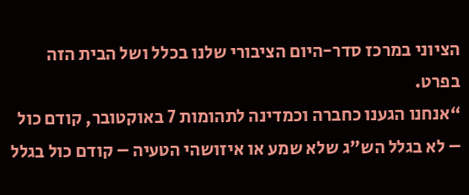הציוני במרכז סדר-היום הציבורי שלנו בכלל ושל הבית הזה בפרט.
“אנחנו הגענו כחברה וכמדינה לתהומות 7 באוקטובר, קודם כול – לא בגלל הש"ג שלא שמע או איזושהי הטעיה – קודם כול בגלל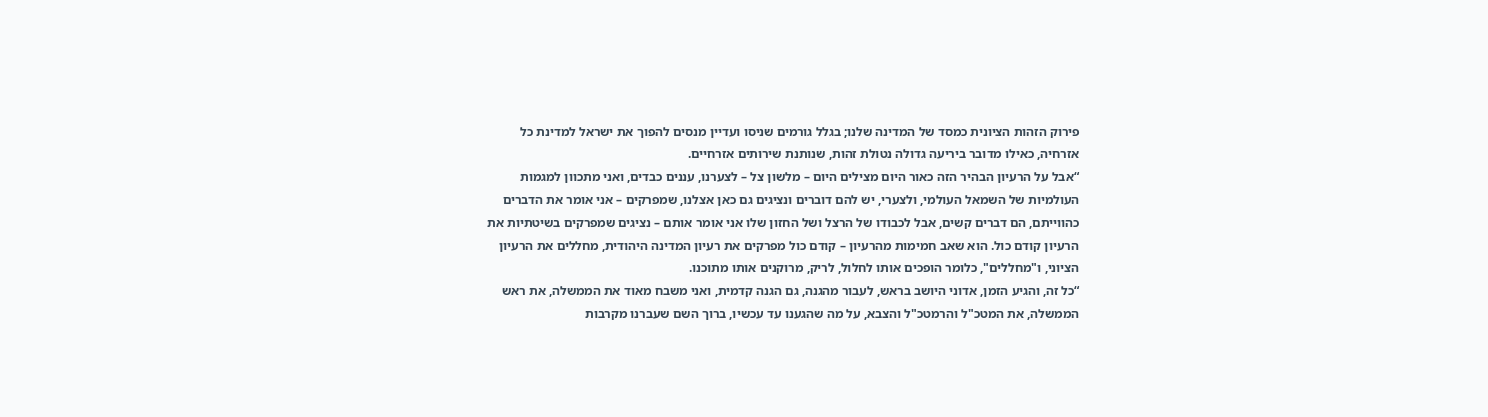פירוק הזהות הציונית כמסד של המדינה שלנו; בגלל גורמים שניסו ועדיין מנסים להפוך את ישראל למדינת כל אזרחיה, כאילו מדובר ביריעה גדולה נטולת זהות, שנותנת שירותים אזרחיים.
“אבל על הרעיון הבהיר הזה כאור היום מצילים היום – מלשון צל – לצערנו, עננים כבדים, ואני מתכוון למגמות העולמיות של השמאל העולמי, ולצערי, יש להם דוברים ונציגים גם כאן אצלנו, שמפרקים – אני אומר את הדברים כהווייתם, הם דברים קשים, אבל לכבודו של הרצל ושל החזון שלו אני אומר אותם – נציגים שמפרקים בשיטתיות את הרעיון קודם כול. הוא שאב חמימות מהרעיון – קודם כול מפרקים את רעיון המדינה היהודית, מחללים את הרעיון הציוני, ו"מחללים", כלומר הופכים אותו לחלול, לריק, מרוקנים אותו מתוכנו.
“כל זה, והגיע הזמן, אדוני היושב בראש, לעבור מהגנה, גם הגנה קדמית, ואני משבח מאוד את הממשלה, את ראש הממשלה, את המטכ"ל והרמטכ"ל והצבא, על מה שהגענו עד עכשיו, ברוך השם שעברנו מקרבות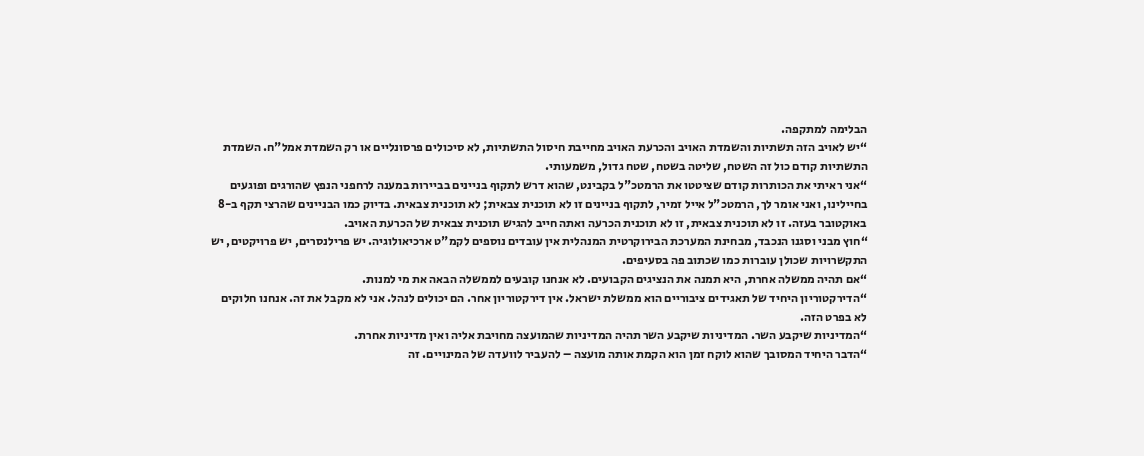הבלימה למתקפה.
“יש לאויב הזה תשתיות והשמדת האויב והכרעת האויב מחייבת חיסול התשתיות, לא סיכולים פרסונליים או רק השמדת אמל"ח. השמדת התשתיות קודם כול זה השטח, שליטה בשטח, שטח גדול, משמעותי.
“אני ראיתי את הכותרות קודם שציטטו את הרמטכ"ל בקבינט, שהוא דרש לתקוף בניינים בביירות במענה לרחפני הנפץ שהורגים ופוגעים בחיילינו, ואני אומר לך, הרמטכ"ל אייל זמיר, לתקוף בניינים זו לא תוכנית צבאית; לא תוכנית צבאית. בדיוק כמו הבניינים שהרצי תקף ב-8 באוקטובר בעזה. זו לא תוכנית צבאית, זו לא תוכנית הכרעה ואתה חייב להגיש תוכנית צבאית של הכרעת האויב.
“חוץ מבני וסגנו הנכבד, מבחינת המערכת הבירוקרטית המנהלית אין עובדים נוספים לקמ"ט ארכיאולוגיה. יש פרילנסרים, יש פרויקטים, יש התקשרויות שכולן עוברות כמו שכתוב פה בסעיפים.
“אם תהיה ממשלה אחרת, היא תמנה את הנציגים הקבועים. לא אנחנו קובעים לממשלה הבאה את מי למנות.
“הדירקטוריון היחיד של תאגידים ציבוריים הוא ממשלת ישראל. אין דירקטוריון אחר. הם יכולים לנהל. אני לא מקבל את זה. אנחנו חלוקים לא בפרט הזה.
“המדיניות שיקבע השר. המדיניות שיקבע השר תהיה המדיניות שהמועצה מחויבת אליה ואין מדיניות אחרת.
“הדבר היחיד המסובך שהוא לוקח זמן הוא הקמת אותה מועצה – להעביר לוועדה של המינויים. זה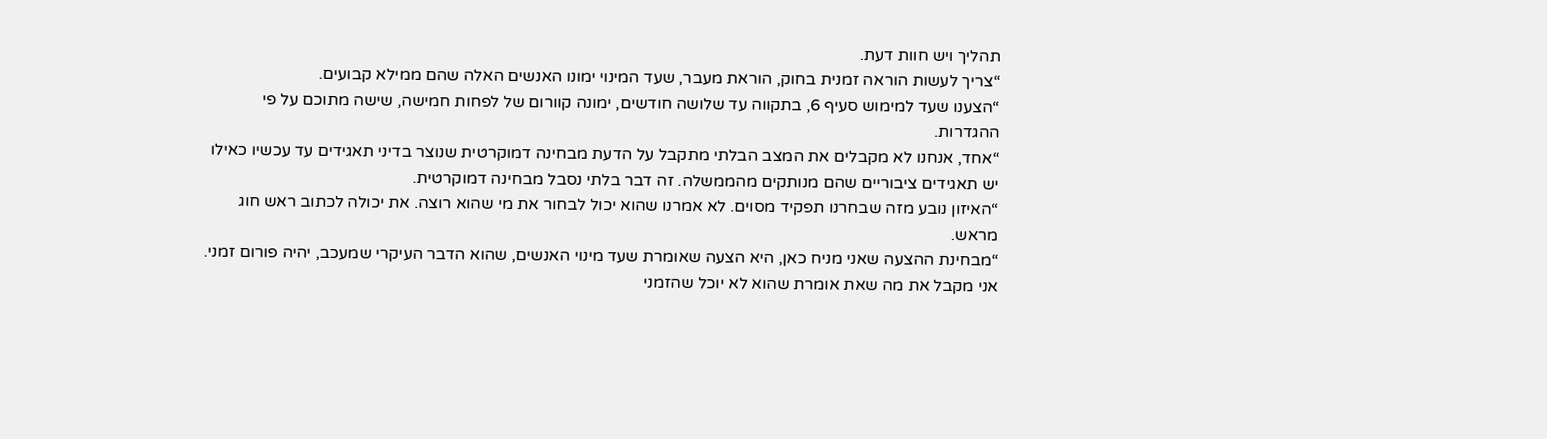תהליך ויש חוות דעת.
“צריך לעשות הוראה זמנית בחוק, הוראת מעבר, שעד המינוי ימונו האנשים האלה שהם ממילא קבועים.
“הצענו שעד למימוש סעיף 6, בתקווה עד שלושה חודשים, ימונה קוורום של לפחות חמישה, שישה מתוכם על פי ההגדרות.
“אחד, אנחנו לא מקבלים את המצב הבלתי מתקבל על הדעת מבחינה דמוקרטית שנוצר בדיני תאגידים עד עכשיו כאילו יש תאגידים ציבוריים שהם מנותקים מהממשלה. זה דבר בלתי נסבל מבחינה דמוקרטית.
“האיזון נובע מזה שבחרנו תפקיד מסוים. לא אמרנו שהוא יכול לבחור את מי שהוא רוצה. את יכולה לכתוב ראש חוג מראש.
“מבחינת ההצעה שאני מניח כאן, היא הצעה שאומרת שעד מינוי האנשים, שהוא הדבר העיקרי שמעכב, יהיה פורום זמני. אני מקבל את מה שאת אומרת שהוא לא יוכל שהזמני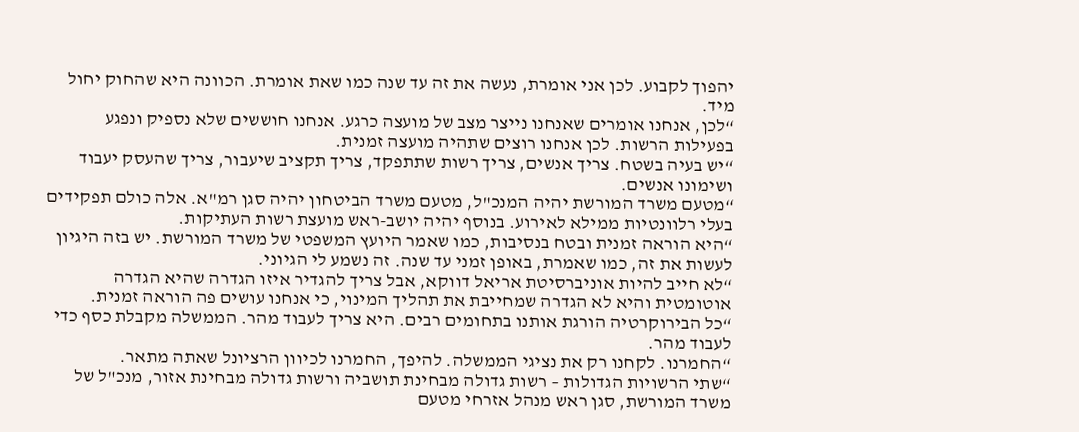יהפוך לקבוע. לכן אני אומרת, נעשה את זה עד שנה כמו שאת אומרת. הכוונה היא שהחוק יחול מיד.
“לכן, אנחנו אומרים שאנחנו נייצר מצב של מועצה כרגע. אנחנו חוששים שלא נספיק ונפגע בפעילות הרשות. לכן אנחנו רוצים שתהיה מועצה זמנית.
“יש בעיה בשטח. צריך אנשים, צריך רשות שתתפקד, צריך תקציב שיעבור, צריך שהעסק יעבוד ושימונו אנשים.
“מטעם משרד המורשת יהיה המנכ"ל, מטעם משרד הביטחון יהיה סגן רמ"א. אלה כולם תפקידים בעלי רלוונטיות ממילא לאירוע. בנוסף יהיה יושב-ראש מועצת רשות העתיקות.
“היא הוראה זמנית ובטח בנסיבות, כמו שאמר היועץ המשפטי של משרד המורשת. יש בזה היגיון לעשות את זה, כמו שאמרת, באופן זמני עד שנה. זה נשמע לי הגיוני.
“לא חייב להיות אוניברסיטת אריאל דווקא, אבל צריך להגדיר איזו הגדרה שהיא הגדרה אוטומטית והיא לא הגדרה שמחייבת את תהליך המינוי, כי אנחנו עושים פה הוראה זמנית.
“כל הבירוקרטיה הורגת אותנו בתחומים רבים. היא צריך לעבוד מהר. הממשלה מקבלת כסף כדי לעבוד מהר.
“החמרנו. לקחנו רק את נציגי הממשלה. להיפך, החמרנו לכיוון הרציונל שאתה מתאר.
“שתי הרשויות הגדולות – רשות גדולה מבחינת תושביה ורשות גדולה מבחינת אזור, מנכ"ל של משרד המורשת, סגן ראש מנהל אזרחי מטעם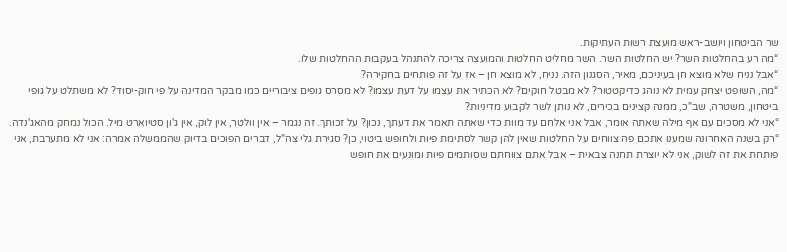שר הביטחון ויושב-ראש מועצת רשות העתיקות.
“מה רע בהחלטות השר? יש החלטות השר. השר מחליט החלטות והמועצה צריכה להתנהל בעקבות ההחלטות שלו.
“אבל נניח שלא מוצא חן בעיניכם, מאיר, הסגנון הזה. נניח, לא מוצא חן – אז על זה פותחים בחקירה?
“מה, השופט יצחק עמית לא נוהג כדיקטטור? לא מבטל חוקים? לא הכתיר את עצמו על דעת עצמו? לא מסרס גופים ציבוריים כמו מבקר המדינה על פי חוק-יסוד? לא משתלט על גופי ביטחון, משטרה, שב"כ, ממנה קצינים בכירים, לא נותן לשר לקבוע מדיניות?
“אני לא מסכים עם אף מילה שאתה אומר, אבל אני אלחם עד מוות כדי שאתה תאמר את דעתך, נכון? על זכותך. זה נגמר – אין וולטר, אין לוק, אין ג'ון סטיוארט מיל. הכול נמחק מהאג'נדה.
“רק בשנה האחרונה שמענו אתכם פה צווחים על החלטות שאין להן קשר לסתימת פיות ולחופש ביטוי, כן? סגירת גלי צה"ל, דברים הפוכים בדיוק שהממשלה אמרה: אני לא מתערבת, אני פותחת את זה לשוק, אני לא יוצרת תחנה צבאית – אבל אתם צווחתם שסותמים פיות ומונעים את חופש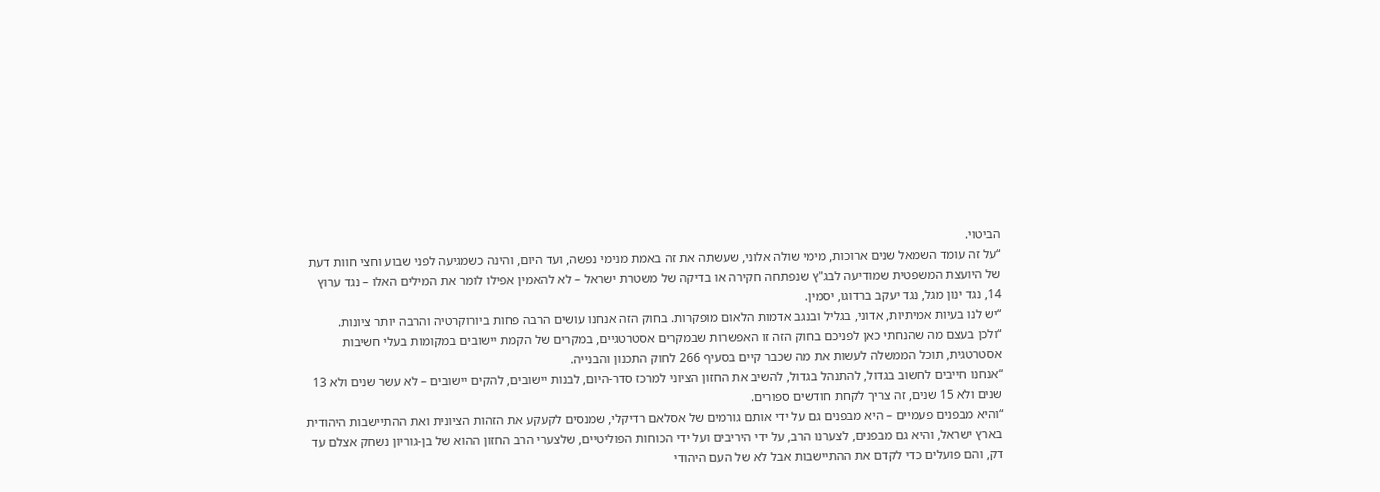הביטוי.
“על זה עומד השמאל שנים ארוכות, מימי שולה אלוני, שעשתה את זה באמת מנימי נפשה, ועד היום, והינה כשמגיעה לפני שבוע וחצי חוות דעת של היועצת המשפטית שמודיעה לבג"ץ שנפתחה חקירה או בדיקה של משטרת ישראל – לא להאמין אפילו לומר את המילים האלו – נגד ערוץ 14, נגד ינון מגל, נגד יעקב ברדוגו, יסמין.
“יש לנו בעיות אמיתיות, אדוני, בגליל ובנגב אדמות הלאום מופקרות. בחוק הזה אנחנו עושים הרבה פחות ביורוקרטיה והרבה יותר ציונות.
“ולכן בעצם מה שהנחתי כאן לפניכם בחוק הזה זו האפשרות שבמקרים אסטרטגיים, במקרים של הקמת יישובים במקומות בעלי חשיבות אסטרטגית, תוכל הממשלה לעשות את מה שכבר קיים בסעיף 266 לחוק התכנון והבנייה.
“אנחנו חייבים לחשוב בגדול, להתנהל בגדול, להשיב את החזון הציוני למרכז סדר-היום, לבנות יישובים, להקים יישובים – לא עשר שנים ולא 13 שנים ולא 15 שנים, זה צריך לקחת חודשים ספורים.
“והיא מבפנים פעמיים – היא מבפנים גם על ידי אותם גורמים של אסלאם רדיקלי, שמנסים לקעקע את הזהות הציונית ואת ההתיישבות היהודית בארץ ישראל, והיא גם מבפנים, לצערנו הרב, על ידי היריבים ועל ידי הכוחות הפוליטיים, שלצערי הרב החזון ההוא של בן-גוריון נשחק אצלם עד דק, והם פועלים כדי לקדם את ההתיישבות אבל לא של העם היהודי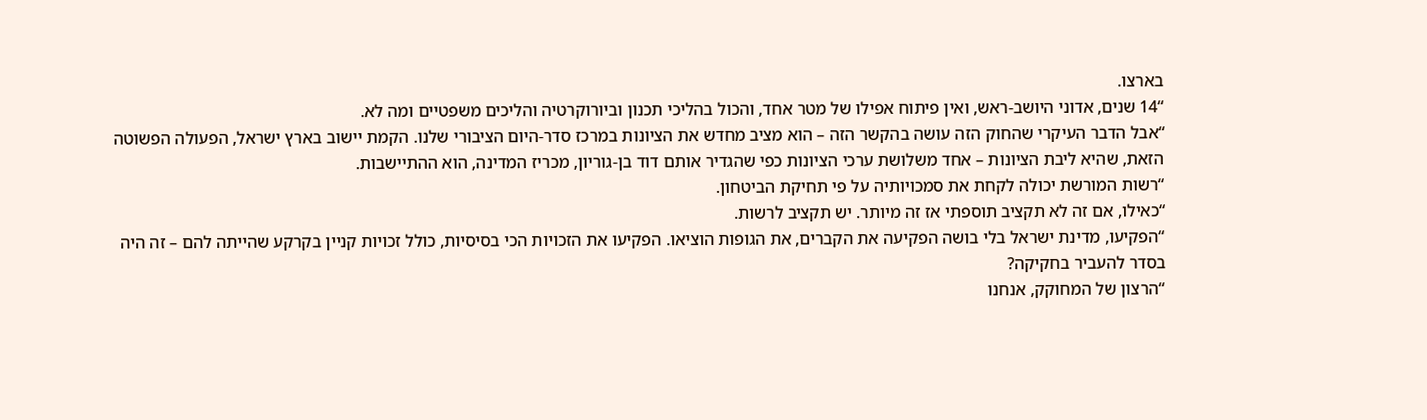בארצו.
“14 שנים, אדוני היושב-ראש, ואין פיתוח אפילו של מטר אחד, והכול בהליכי תכנון וביורוקרטיה והליכים משפטיים ומה לא.
“אבל הדבר העיקרי שהחוק הזה עושה בהקשר הזה – הוא מציב מחדש את הציונות במרכז סדר-היום הציבורי שלנו. הקמת יישוב בארץ ישראל, הפעולה הפשוטה הזאת, שהיא ליבת הציונות – אחד משלושת ערכי הציונות כפי שהגדיר אותם דוד בן-גוריון, מכריז המדינה, הוא ההתיישבות.
“רשות המורשת יכולה לקחת את סמכויותיה על פי תחיקת הביטחון.
“כאילו, אם זה לא תקציב תוספתי אז זה מיותר. יש תקציב לרשות.
“הפקיעו, מדינת ישראל בלי בושה הפקיעה את הקברים, את הגופות הוציאו. הפקיעו את הזכויות הכי בסיסיות, כולל זכויות קניין בקרקע שהייתה להם – זה היה בסדר להעביר בחקיקה?
“הרצון של המחוקק, אנחנו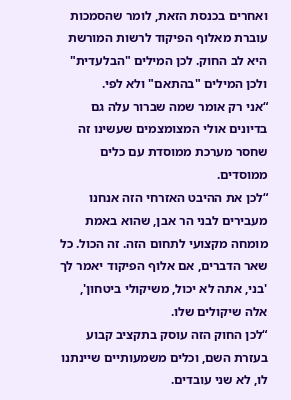ואחרים בכנסת הזאת, לומר שהסמכות עוברת מאלוף הפיקוד לרשות המורשת היא לב החוק. לכן המילים "הבלעדית" ולכן המילים "בהתאם" ולא לפי.
“אני רק אומר שמה שברור עלה גם בדיונים אולי המצומצמים שעשינו זה שחסר מערכת ממוסדת עם כלים ממוסדים.
“לכן את ההיבט האזרחי הזה אנחנו מעבירים לבני הר אבן, שהוא באמת מומחה מקצועי לתחום הזה. זה הכול. כל שאר הדברים, אם אלוף הפיקוד יאמר לך 'בני, אתה לא יכול, משיקולי ביטחון', אלה שיקולים שלו.
“לכן החוק הזה עוסק בתקציב קבוע בעזרת השם, וכלים משמעותיים שיינתנו לו, לא שני עובדים.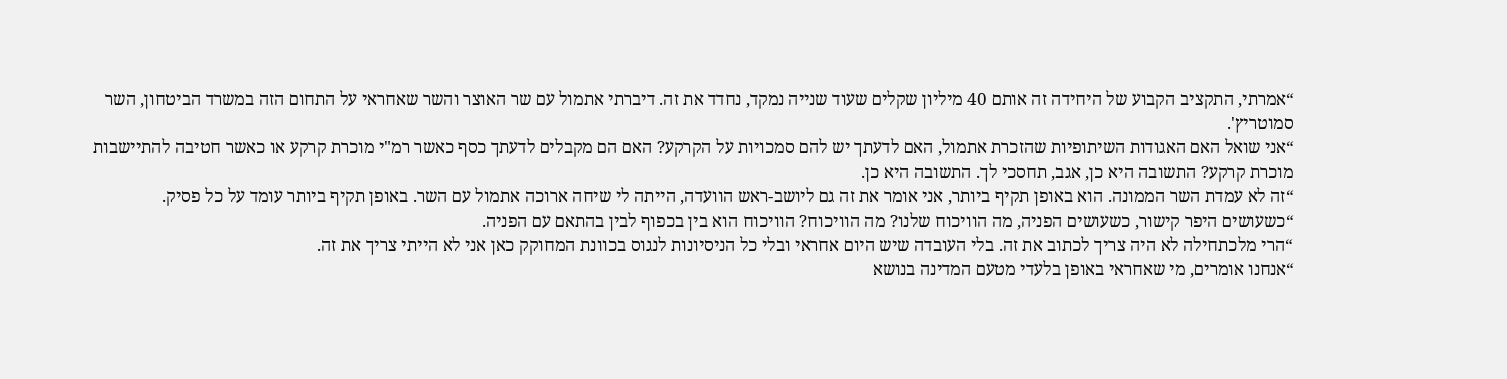“אמרתי, התקציב הקבוע של היחידה זה אותם 40 מיליון שקלים שעוד שנייה נמקד, נחדד את זה. דיברתי אתמול עם שר האוצר והשר שאחראי על התחום הזה במשרד הביטחון, השר סמוטריץ'.
“אני שואל האם האגודות השיתופיות שהזכרת אתמול, האם לדעתך יש להם סמכויות על הקרקע? האם הם מקבלים לדעתך כסף כאשר רמ"י מוכרת קרקע או כאשר חטיבה להתיישבות מוכרת קרקע? התשובה היא כן, אגב, תחסכי לך. התשובה היא כן.
“זה לא עמדת השר הממונה. הוא באופן תקיף ביותר, אני אומר את זה גם ליושב-ראש הוועדה, הייתה לי שיחה ארוכה אתמול עם השר. באופן תקיף ביותר עומד על כל פסיק.
“כשעושים היפר קישור, כשעושים הפניה, מה הוויכוח שלנו? מה הוויכוח? הוויכוח הוא בין בכפוף לבין בהתאם עם הפניה.
“הרי מלכתחילה לא היה צריך לכתוב את זה. בלי העובדה שיש היום אחראי ובלי כל הניסיונות לנגוס בכוונת המחוקק כאן אני לא הייתי צריך את זה.
“אנחנו אומרים, מי שאחראי באופן בלעדי מטעם המדינה בנושא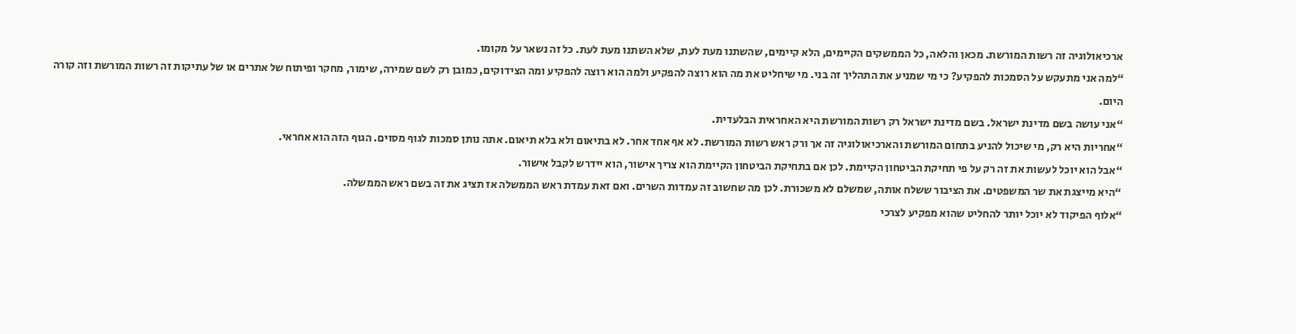ארכיאולוגיה זה רשות המורשת. מכאן והלאה, כל הממשקים הקיימים, הלא קיימים, שהשתנו מעת לעת, שלא השתנו מעת לעת. כל זה נשאר על מקומו.
“למה אני מתעקש על הסמכות להפקיע? כי מי שמניע את התהליך זה בני. מי שיחליט את מה הוא רוצה להפקיע ולמה הוא רוצה להפקיע ומה הצידוקים, כמובן רק לשם שמירה, שימור, מחקר ופיתוח של אתרים או של עתיקות זה רשות המורשת וזה קורה היום.
“אני עושה בשם מדינת ישראל. בשם מדינת ישראל רק רשות המורשת היא האחראית הבלעדית.
“אחריות היא רק, מי שיכול להניע בתחום המורשת והארכיאולוגיה זה אך ורק ראש רשות המורשת. לא אף אחד אחר. לא בתיאום ולא בלא תיאום. אתה נותן סמכות לגוף מסוים. הגוף הזה הוא אחראי.
“אבל הוא יוכל לעשות את זה רק על פי תחיקת הביטחון הקיימת. לכן אם בתחיקת הביטחון הקיימת הוא צריך אישור, הוא יידרש לקבל אישור.
“היא מייצגת את שר המשפטים. את הציבור ששלח אותה, שמשלם לא משכורת. לכן מה שחשוב זה עמדות השרים. ואם זאת עמדת ראש הממשלה אז תציג את זה בשם ראש הממשלה.
“אלוף הפיקוד לא יוכל יותר להחליט שהוא מפקיע לצרכי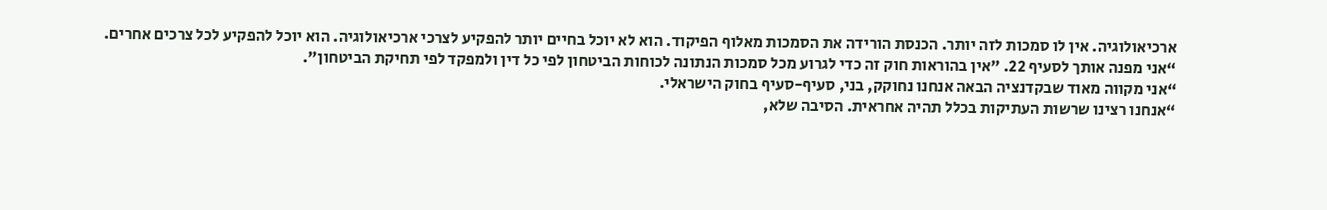ארכיאולוגיה. אין לו סמכות לזה יותר. הכנסת הורידה את הסמכות מאלוף הפיקוד. הוא לא יוכל בחיים יותר להפקיע לצרכי ארכיאולוגיה. הוא יוכל להפקיע לכל צרכים אחרים.
“אני מפנה אותך לסעיף 22. "אין בהוראות חוק זה כדי לגרוע מכל סמכות הנתונה לכוחות הביטחון לפי כל דין ולמפקד לפי תחיקת הביטחון".
“אני מקווה מאוד שבקדנציה הבאה אנחנו נחוקק, בני, סעיף-סעיף בחוק הישראלי.
“אנחנו רצינו שרשות העתיקות בכלל תהיה אחראית. הסיבה שלא,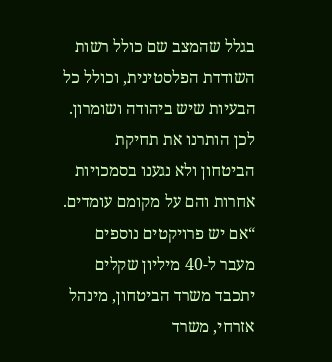בגלל שהמצב שם כולל רשות השודדת הפלסטינית, וכולל כל הבעיות שיש ביהודה ושומרון. לכן הותרנו את תחיקת הביטחון ולא נגענו בסמכויות אחרות והם על מקומם עומדים.
“אם יש פרויקטים נוספים מעבר ל-40 מיליון שקלים יתכבד משרד הביטחון, מינהל אזרחי, משרד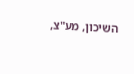השיכון, מע"צ,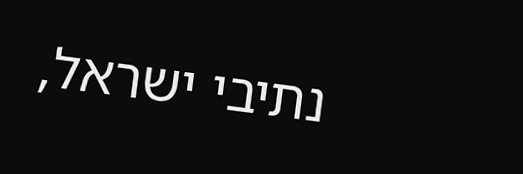נתיבי ישראל,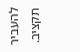להעביר תקציב.